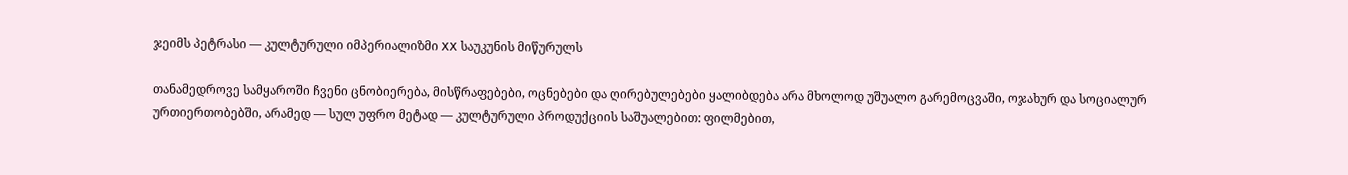ჯეიმს პეტრასი — კულტურული იმპერიალიზმი XX საუკუნის მიწურულს

თანამედროვე სამყაროში ჩვენი ცნობიერება, მისწრაფებები, ოცნებები და ღირებულებები ყალიბდება არა მხოლოდ უშუალო გარემოცვაში, ოჯახურ და სოციალურ ურთიერთობებში, არამედ — სულ უფრო მეტად — კულტურული პროდუქციის საშუალებით: ფილმებით,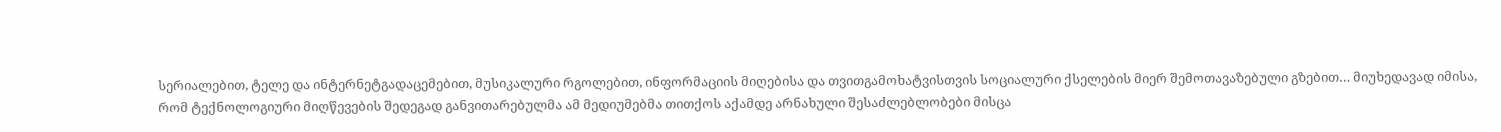სერიალებით, ტელე და ინტერნეტგადაცემებით, მუსიკალური რგოლებით, ინფორმაციის მიღებისა და თვითგამოხატვისთვის სოციალური ქსელების მიერ შემოთავაზებული გზებით… მიუხედავად იმისა, რომ ტექნოლოგიური მიღწევების შედეგად განვითარებულმა ამ მედიუმებმა თითქოს აქამდე არნახული შესაძლებლობები მისცა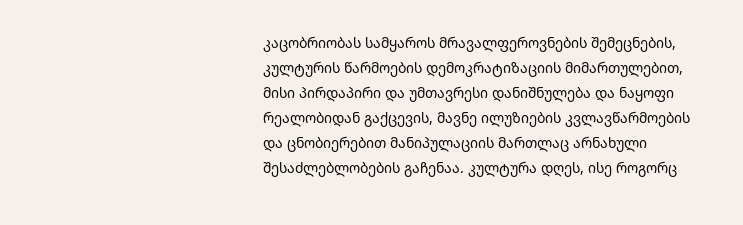კაცობრიობას სამყაროს მრავალფეროვნების შემეცნების, კულტურის წარმოების დემოკრატიზაციის მიმართულებით, მისი პირდაპირი და უმთავრესი დანიშნულება და ნაყოფი რეალობიდან გაქცევის, მავნე ილუზიების კვლავწარმოების და ცნობიერებით მანიპულაციის მართლაც არნახული შესაძლებლობების გაჩენაა. კულტურა დღეს, ისე როგორც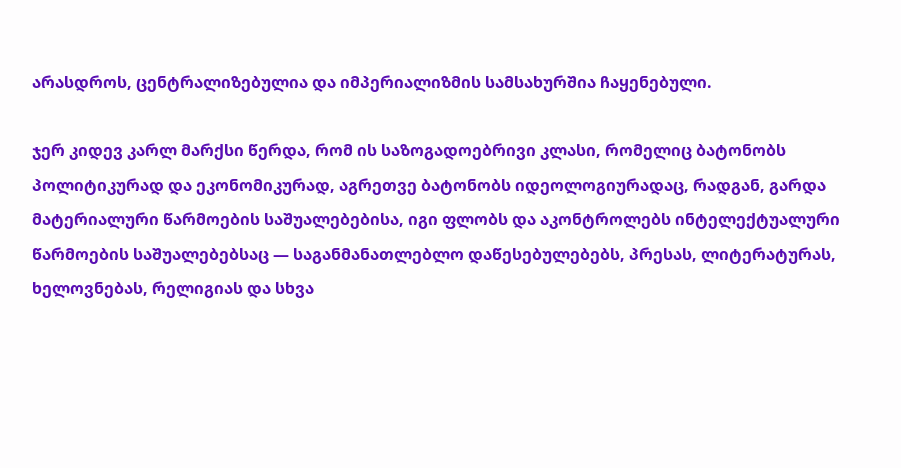არასდროს, ცენტრალიზებულია და იმპერიალიზმის სამსახურშია ჩაყენებული.

ჯერ კიდევ კარლ მარქსი წერდა, რომ ის საზოგადოებრივი კლასი, რომელიც ბატონობს პოლიტიკურად და ეკონომიკურად, აგრეთვე ბატონობს იდეოლოგიურადაც, რადგან, გარდა მატერიალური წარმოების საშუალებებისა, იგი ფლობს და აკონტროლებს ინტელექტუალური წარმოების საშუალებებსაც — საგანმანათლებლო დაწესებულებებს, პრესას, ლიტერატურას, ხელოვნებას, რელიგიას და სხვა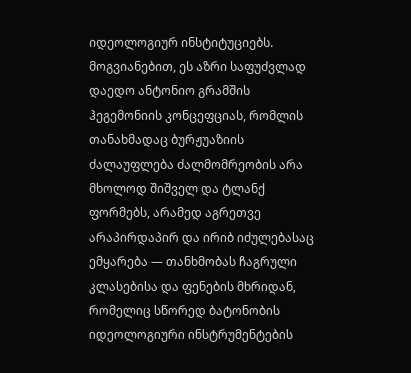იდეოლოგიურ ინსტიტუციებს. მოგვიანებით, ეს აზრი საფუძვლად დაედო ანტონიო გრამშის ჰეგემონიის კონცეფციას, რომლის თანახმადაც ბურჟუაზიის ძალაუფლება ძალმომრეობის არა მხოლოდ შიშველ და ტლანქ ფორმებს, არამედ აგრეთვე  არაპირდაპირ და ირიბ იძულებასაც ემყარება — თანხმობას ჩაგრული კლასებისა და ფენების მხრიდან, რომელიც სწორედ ბატონობის იდეოლოგიური ინსტრუმენტების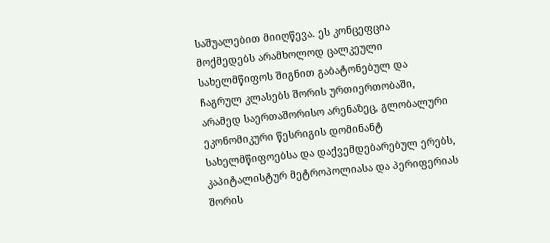საშუალებით მიიღწევა. ეს კონცეფცია მოქმედებს არამხოლოდ ცალკეული სახელმწიფოს შიგნით გაბატონებულ და ჩაგრულ კლასებს შორის ურთიერთობაში, არამედ საერთაშორისო არენაზეც, გლობალური ეკონომიკური წესრიგის დომინანტ სახელმწიფოებსა და დაქვემდებარებულ ერებს, კაპიტალისტურ მეტროპოლიასა და პერიფერიას შორის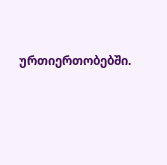ურთიერთობებში.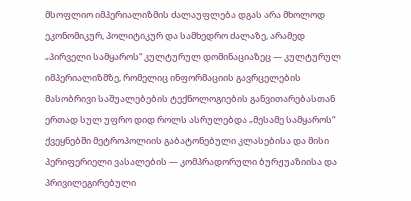მსოფლიო იმპერიალიზმის ძალაუფლება დგას არა მხოლოდ ეკონომიკურ, პოლიტიკურ და სამხედრო ძალაზე, არამედ „პირველი სამყაროს“ კულტურულ დომინაციაზეც — კულტურულ იმპერიალიზმზე, რომელიც ინფორმაციის გავრცელების მასობრივი საშუალებების ტექნოლოგიების განვითარებასთან ერთად სულ უფრო დიდ როლს ასრულებდა „მესამე სამყაროს“ ქვეყნებში მეტროპოლიის გაბატონებული კლასებისა და მისი პერიფერიელი ვასალების — კომპრადორული ბურჟუაზიისა და პრივილეგირებული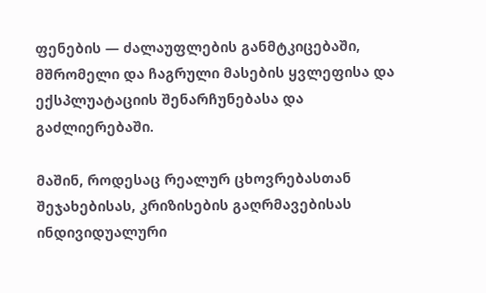ფენების — ძალაუფლების განმტკიცებაში, მშრომელი და ჩაგრული მასების ყვლეფისა და ექსპლუატაციის შენარჩუნებასა და გაძლიერებაში.

მაშინ, როდესაც რეალურ ცხოვრებასთან შეჯახებისას, კრიზისების გაღრმავებისას ინდივიდუალური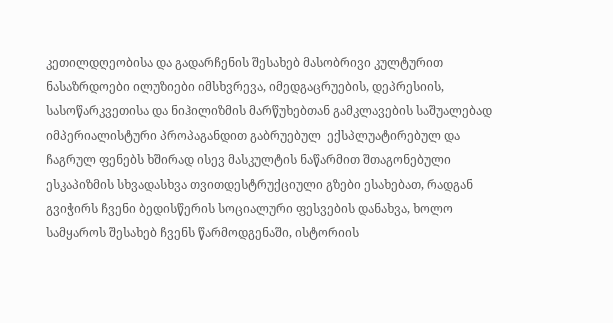კეთილდღეობისა და გადარჩენის შესახებ მასობრივი კულტურით ნასაზრდოები ილუზიები იმსხვრევა, იმედგაცრუების, დეპრესიის, სასოწარკვეთისა და ნიჰილიზმის მარწუხებთან გამკლავების საშუალებად იმპერიალისტური პროპაგანდით გაბრუებულ  ექსპლუატირებულ და ჩაგრულ ფენებს ხშირად ისევ მასკულტის ნაწარმით შთაგონებული ესკაპიზმის სხვადასხვა თვითდესტრუქციული გზები ესახებათ, რადგან გვიჭირს ჩვენი ბედისწერის სოციალური ფესვების დანახვა, ხოლო სამყაროს შესახებ ჩვენს წარმოდგენაში, ისტორიის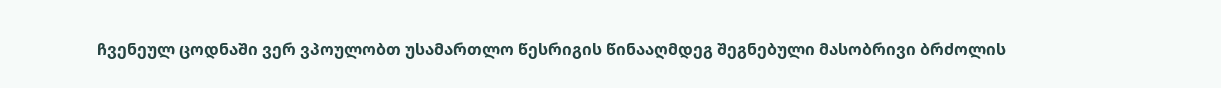ჩვენეულ ცოდნაში ვერ ვპოულობთ უსამართლო წესრიგის წინააღმდეგ შეგნებული მასობრივი ბრძოლის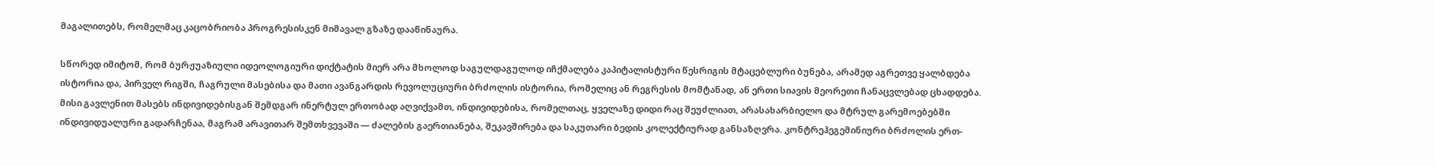მაგალითებს, რომელმაც კაცობრიობა პროგრესისკენ მიმავალ გზაზე დააწინაურა.

სწორედ იმიტომ, რომ ბურჟუაზიული იდეოლოგიური დიქტატის მიერ არა მხოლოდ საგულდაგულოდ იჩქმალება კაპიტალისტური წესრიგის მტაცებლური ბუნება, არამედ აგრეთვე ყალბდება ისტორია და, პირველ რიგში, ჩაგრული მასებისა და მათი ავანგარდის რევოლუციური ბრძოლის ისტორია, რომელიც ან რეგრესის მომტანად, ან ერთი სიავის მეორეთი ჩანაცვლებად ცხადდება.  მისი გავლენით მასებს ინდივიდებისგან შემდგარ ინერტულ ერთობად აღვიქვამთ, ინდივიდებისა, რომელთაც, ყველაზე დიდი რაც შეუძლიათ, არასახარბიელო და მტრულ გარემოებებში ინდივიდუალური გადარჩენაა, მაგრამ არავითარ შემთხვევაში — ძალების გაერთიანება, შეკავშირება და საკუთარი ბედის კოლექტიურად განსაზღვრა. კონტრეჰეგემინიური ბრძოლის ერთ-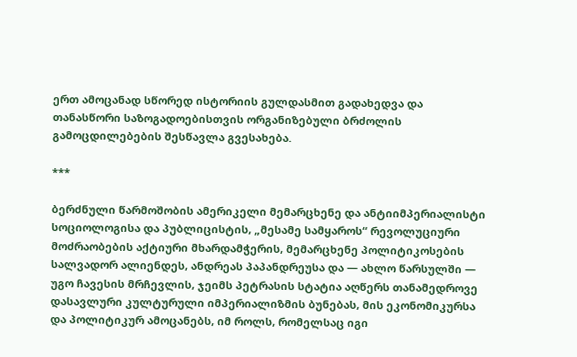ერთ ამოცანად სწორედ ისტორიის გულდასმით გადახედვა და თანასწორი საზოგადოებისთვის ორგანიზებული ბრძოლის გამოცდილებების შესწავლა გვესახება.

***

ბერძნული წარმოშობის ამერიკელი მემარცხენე და ანტიიმპერიალისტი სოციოლოგისა და პუბლიცისტის, „მესამე სამყაროს“ რევოლუციური მოძრაობების აქტიური მხარდამჭერის, მემარცხენე პოლიტიკოსების სალვადორ ალიენდეს, ანდრეას პაპანდრეუსა და — ახლო წარსულში — უგო ჩავესის მრჩევლის, ჯეიმს პეტრასის სტატია აღწერს თანამედროვე დასავლური კულტურული იმპერიალიზმის ბუნებას, მის ეკონომიკურსა და პოლიტიკურ ამოცანებს, იმ როლს, რომელსაც იგი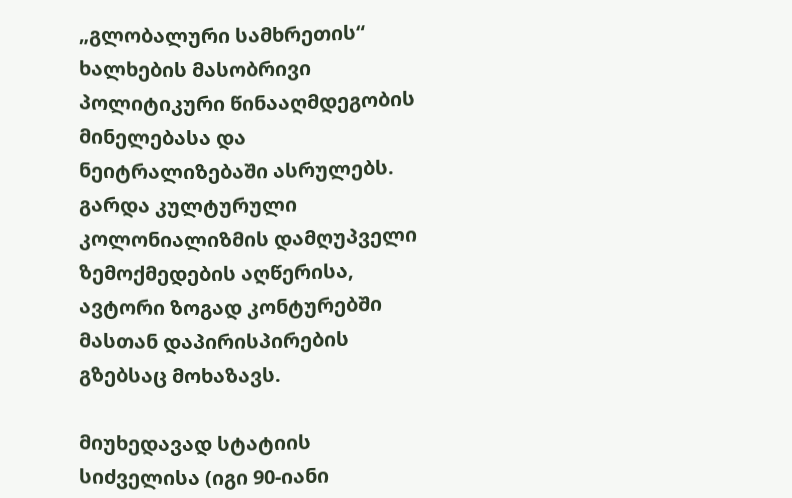„გლობალური სამხრეთის“ ხალხების მასობრივი პოლიტიკური წინააღმდეგობის მინელებასა და ნეიტრალიზებაში ასრულებს. გარდა კულტურული კოლონიალიზმის დამღუპველი ზემოქმედების აღწერისა, ავტორი ზოგად კონტურებში მასთან დაპირისპირების გზებსაც მოხაზავს.

მიუხედავად სტატიის სიძველისა (იგი 90-იანი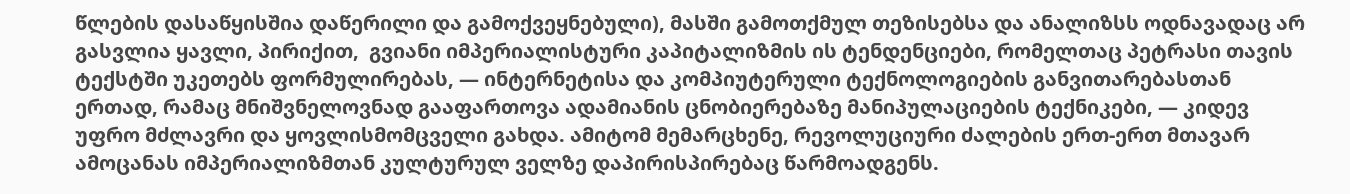წლების დასაწყისშია დაწერილი და გამოქვეყნებული), მასში გამოთქმულ თეზისებსა და ანალიზსს ოდნავადაც არ გასვლია ყავლი, პირიქით,  გვიანი იმპერიალისტური კაპიტალიზმის ის ტენდენციები, რომელთაც პეტრასი თავის ტექსტში უკეთებს ფორმულირებას, — ინტერნეტისა და კომპიუტერული ტექნოლოგიების განვითარებასთან ერთად, რამაც მნიშვნელოვნად გააფართოვა ადამიანის ცნობიერებაზე მანიპულაციების ტექნიკები, — კიდევ უფრო მძლავრი და ყოვლისმომცველი გახდა. ამიტომ მემარცხენე, რევოლუციური ძალების ერთ-ერთ მთავარ ამოცანას იმპერიალიზმთან კულტურულ ველზე დაპირისპირებაც წარმოადგენს.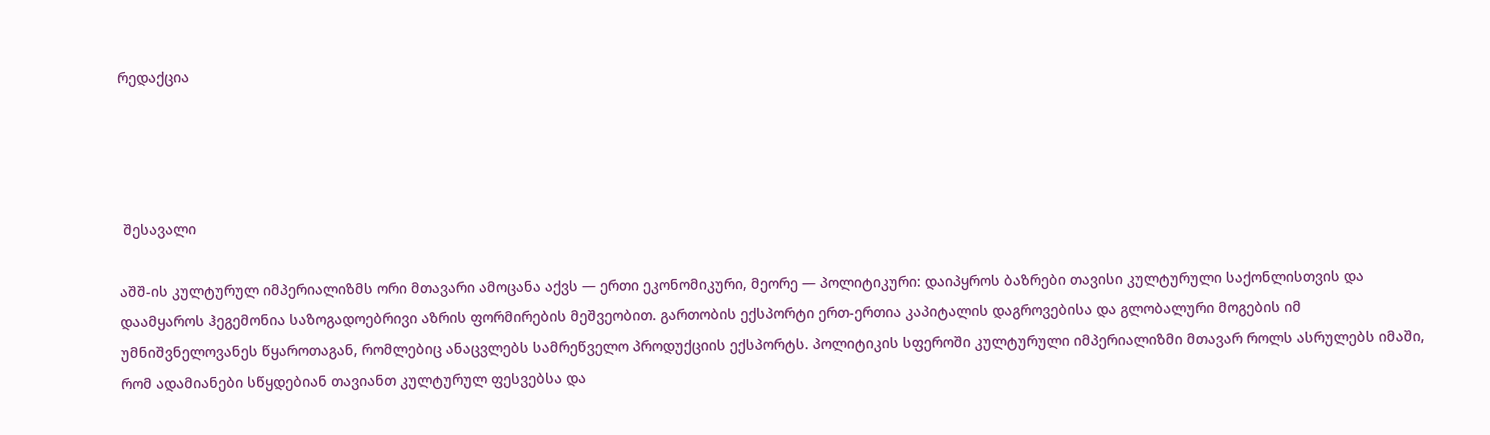რედაქცია




 შესავალი

აშშ-ის კულტურულ იმპერიალიზმს ორი მთავარი ამოცანა აქვს — ერთი ეკონომიკური, მეორე — პოლიტიკური: დაიპყროს ბაზრები თავისი კულტურული საქონლისთვის და დაამყაროს ჰეგემონია საზოგადოებრივი აზრის ფორმირების მეშვეობით. გართობის ექსპორტი ერთ-ერთია კაპიტალის დაგროვებისა და გლობალური მოგების იმ უმნიშვნელოვანეს წყაროთაგან, რომლებიც ანაცვლებს სამრეწველო პროდუქციის ექსპორტს. პოლიტიკის სფეროში კულტურული იმპერიალიზმი მთავარ როლს ასრულებს იმაში, რომ ადამიანები სწყდებიან თავიანთ კულტურულ ფესვებსა და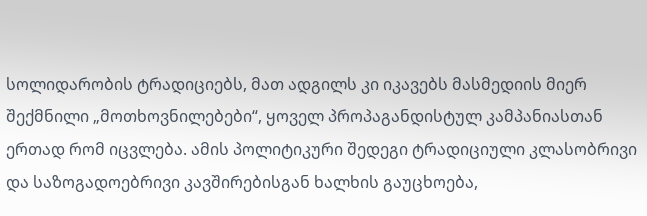სოლიდარობის ტრადიციებს, მათ ადგილს კი იკავებს მასმედიის მიერ შექმნილი „მოთხოვნილებები“, ყოველ პროპაგანდისტულ კამპანიასთან ერთად რომ იცვლება. ამის პოლიტიკური შედეგი ტრადიციული კლასობრივი და საზოგადოებრივი კავშირებისგან ხალხის გაუცხოება,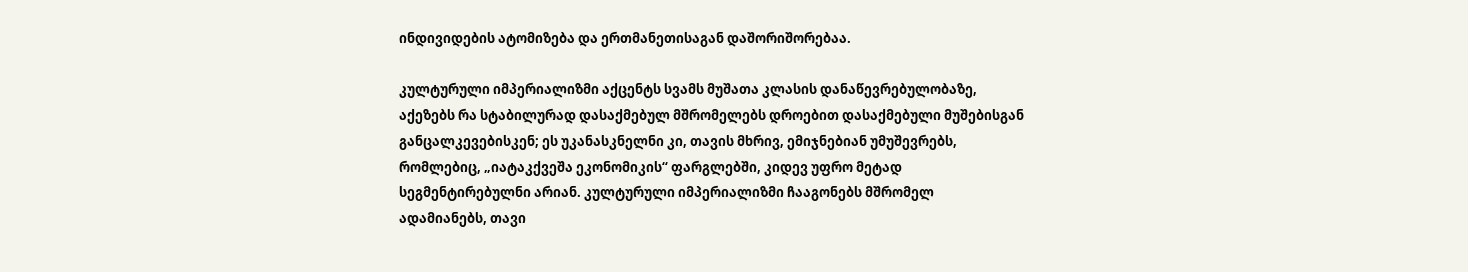ინდივიდების ატომიზება და ერთმანეთისაგან დაშორიშორებაა.

კულტურული იმპერიალიზმი აქცენტს სვამს მუშათა კლასის დანაწევრებულობაზე, აქეზებს რა სტაბილურად დასაქმებულ მშრომელებს დროებით დასაქმებული მუშებისგან განცალკევებისკენ; ეს უკანასკნელნი კი, თავის მხრივ, ემიჯნებიან უმუშევრებს, რომლებიც, „იატაკქვეშა ეკონომიკის“ ფარგლებში, კიდევ უფრო მეტად სეგმენტირებულნი არიან. კულტურული იმპერიალიზმი ჩააგონებს მშრომელ ადამიანებს, თავი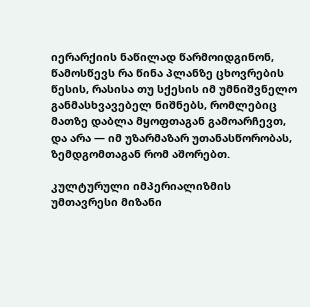იერარქიის ნაწილად წარმოიდგინონ, წამოსწევს რა წინა პლანზე ცხოვრების წესის, რასისა თუ სქესის იმ უმნიშვნელო განმასხვავებელ ნიშნებს, რომლებიც მათზე დაბლა მყოფთაგან გამოარჩევთ, და არა — იმ უზარმაზარ უთანასწორობას, ზემდგომთაგან რომ აშორებთ.

კულტურული იმპერიალიზმის უმთავრესი მიზანი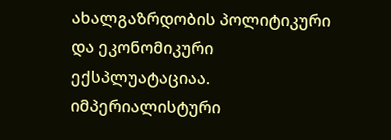ახალგაზრდობის პოლიტიკური და ეკონომიკური ექსპლუატაციაა. იმპერიალისტური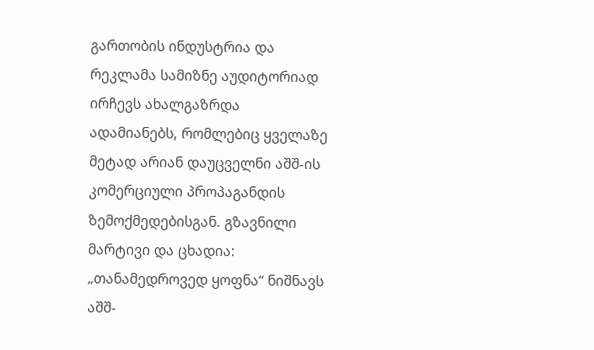გართობის ინდუსტრია და რეკლამა სამიზნე აუდიტორიად ირჩევს ახალგაზრდა ადამიანებს, რომლებიც ყველაზე მეტად არიან დაუცველნი აშშ-ის კომერციული პროპაგანდის ზემოქმედებისგან. გზავნილი მარტივი და ცხადია:  „თანამედროვედ ყოფნა“ ნიშნავს აშშ-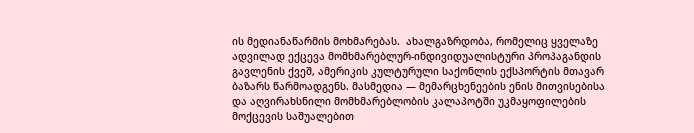ის მედიანაწარმის მოხმარებას.  ახალგაზრდობა, რომელიც ყველაზე ადვილად ექცევა მომხმარებლურ-ინდივიდუალისტური პროპაგანდის გავლენის ქვეშ, ამერიკის კულტურული საქონლის ექსპორტის მთავარ ბაზარს წარმოადგენს. მასმედია — მემარცხენეების ენის მითვისებისა და აღვირახსნილი მომხმარებლობის კალაპოტში უკმაყოფილების მოქცევის საშუალებით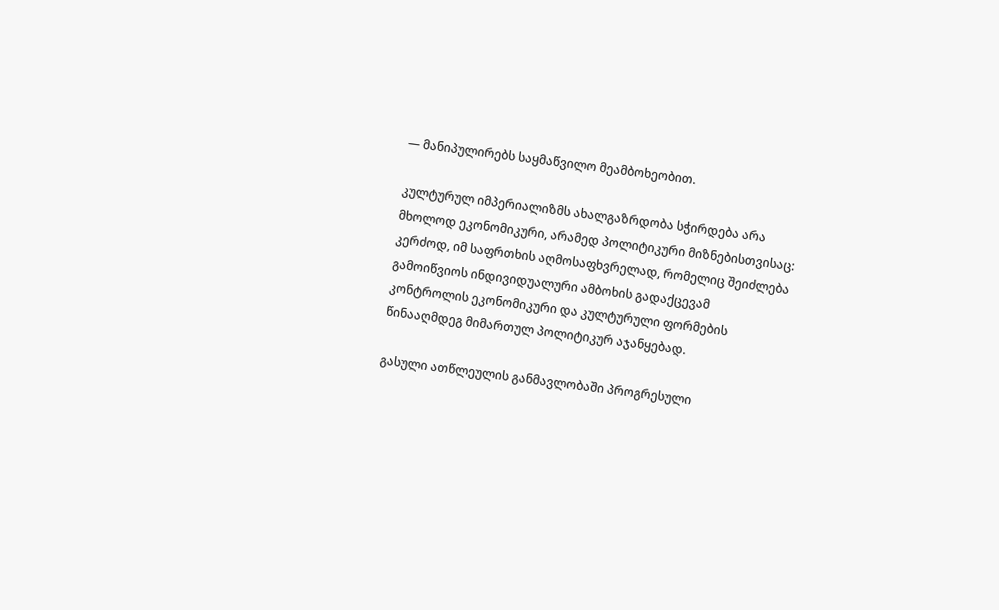— მანიპულირებს საყმაწვილო მეამბოხეობით.

კულტურულ იმპერიალიზმს ახალგაზრდობა სჭირდება არა მხოლოდ ეკონომიკური, არამედ პოლიტიკური მიზნებისთვისაც: კერძოდ, იმ საფრთხის აღმოსაფხვრელად, რომელიც შეიძლება გამოიწვიოს ინდივიდუალური ამბოხის გადაქცევამ კონტროლის ეკონომიკური და კულტურული ფორმების წინააღმდეგ მიმართულ პოლიტიკურ აჯანყებად.

გასული ათწლეულის განმავლობაში პროგრესული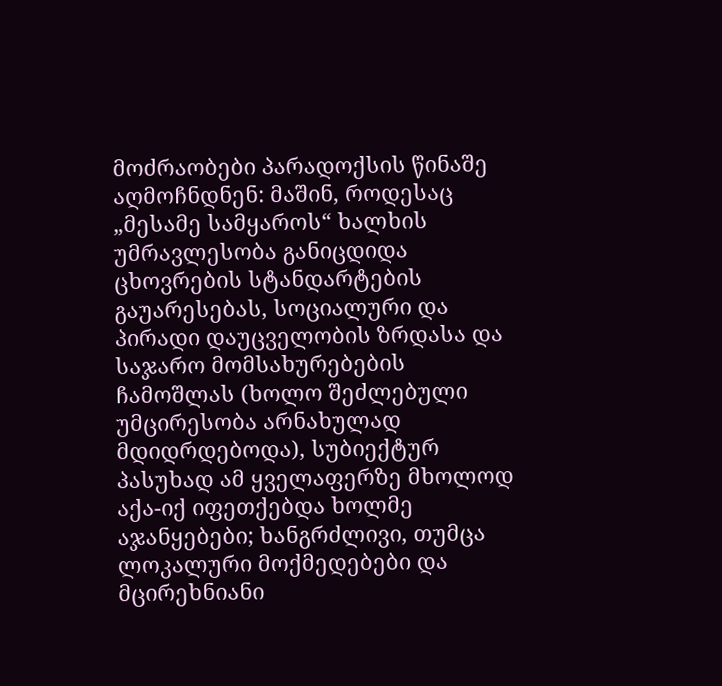მოძრაობები პარადოქსის წინაშე აღმოჩნდნენ: მაშინ, როდესაც „მესამე სამყაროს“ ხალხის უმრავლესობა განიცდიდა ცხოვრების სტანდარტების გაუარესებას, სოციალური და პირადი დაუცველობის ზრდასა და საჯარო მომსახურებების ჩამოშლას (ხოლო შეძლებული უმცირესობა არნახულად მდიდრდებოდა), სუბიექტურ პასუხად ამ ყველაფერზე მხოლოდ აქა-იქ იფეთქებდა ხოლმე აჯანყებები; ხანგრძლივი, თუმცა ლოკალური მოქმედებები და მცირეხნიანი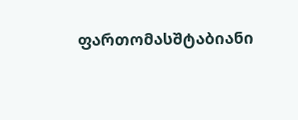ფართომასშტაბიანი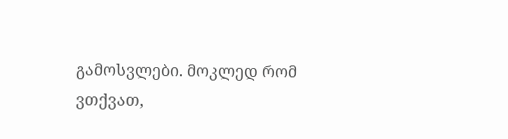გამოსვლები. მოკლედ რომ ვთქვათ,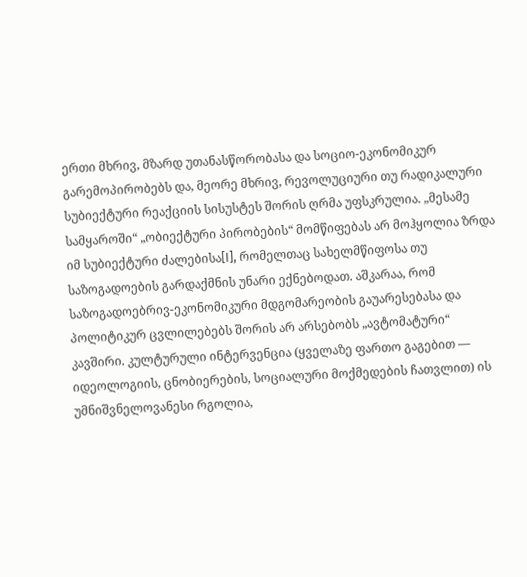ერთი მხრივ, მზარდ უთანასწორობასა და სოციო-ეკონომიკურ გარემოპირობებს და, მეორე მხრივ, რევოლუციური თუ რადიკალური სუბიექტური რეაქციის სისუსტეს შორის ღრმა უფსკრულია. „მესამე სამყაროში“ „ობიექტური პირობების“ მომწიფებას არ მოჰყოლია ზრდა იმ სუბიექტური ძალებისა[I], რომელთაც სახელმწიფოსა თუ საზოგადოების გარდაქმნის უნარი ექნებოდათ. აშკარაა, რომ საზოგადოებრივ-ეკონომიკური მდგომარეობის გაუარესებასა და პოლიტიკურ ცვლილებებს შორის არ არსებობს „ავტომატური“ კავშირი. კულტურული ინტერვენცია (ყველაზე ფართო გაგებით — იდეოლოგიის, ცნობიერების, სოციალური მოქმედების ჩათვლით) ის უმნიშვნელოვანესი რგოლია,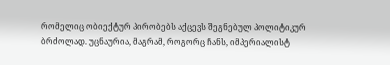რომელიც ობიექტურ პირობებს აქცევს შეგნებულ პოლიტიკურ ბრძოლად. უცნაურია, მაგრამ, როგორც ჩანს, იმპერიალისტ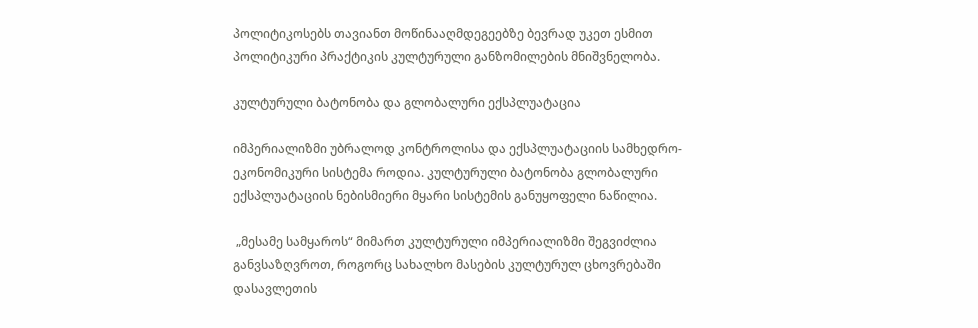პოლიტიკოსებს თავიანთ მოწინააღმდეგეებზე ბევრად უკეთ ესმით პოლიტიკური პრაქტიკის კულტურული განზომილების მნიშვნელობა.

კულტურული ბატონობა და გლობალური ექსპლუატაცია

იმპერიალიზმი უბრალოდ კონტროლისა და ექსპლუატაციის სამხედრო-ეკონომიკური სისტემა როდია. კულტურული ბატონობა გლობალური ექსპლუატაციის ნებისმიერი მყარი სისტემის განუყოფელი ნაწილია.

 „მესამე სამყაროს“ მიმართ კულტურული იმპერიალიზმი შეგვიძლია განვსაზღვროთ, როგორც სახალხო მასების კულტურულ ცხოვრებაში დასავლეთის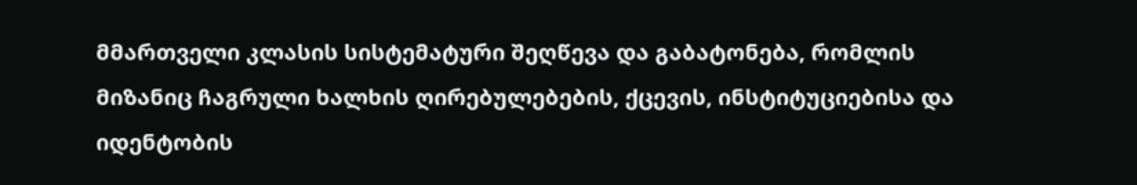მმართველი კლასის სისტემატური შეღწევა და გაბატონება, რომლის მიზანიც ჩაგრული ხალხის ღირებულებების, ქცევის, ინსტიტუციებისა და იდენტობის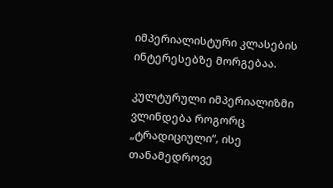იმპერიალისტური კლასების ინტერესებზე მორგებაა.

კულტურული იმპერიალიზმი ვლინდება როგორც „ტრადიციული“, ისე თანამედროვე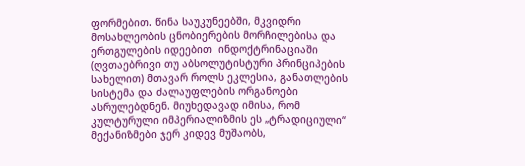ფორმებით. წინა საუკუნეებში, მკვიდრი მოსახლეობის ცნობიერების მორჩილებისა და ერთგულების იდეებით  ინდოქტრინაციაში (ღვთაებრივი თუ აბსოლუტისტური პრინციპების სახელით) მთავარ როლს ეკლესია, განათლების სისტემა და ძალაუფლების ორგანოები ასრულებდნენ. მიუხედავად იმისა, რომ კულტურული იმპერიალიზმის ეს „ტრადიციული“ მექანიზმები ჯერ კიდევ მუშაობს,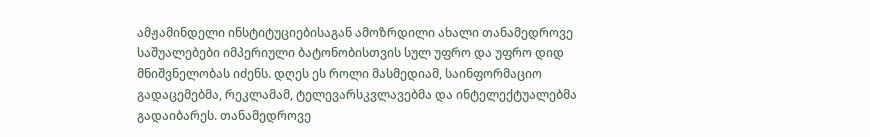ამჟამინდელი ინსტიტუციებისაგან ამოზრდილი ახალი თანამედროვე საშუალებები იმპერიული ბატონობისთვის სულ უფრო და უფრო დიდ მნიშვნელობას იძენს. დღეს ეს როლი მასმედიამ, საინფორმაციო გადაცემებმა, რეკლამამ, ტელევარსკვლავებმა და ინტელექტუალებმა გადაიბარეს. თანამედროვე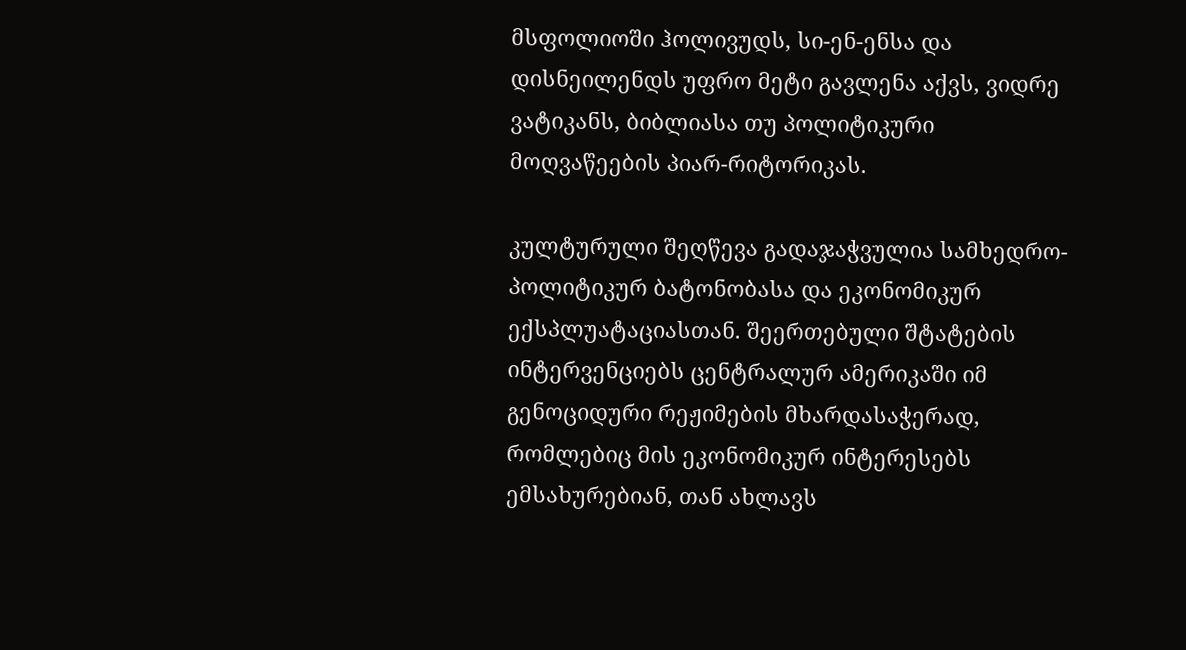მსფოლიოში ჰოლივუდს, სი-ენ-ენსა და დისნეილენდს უფრო მეტი გავლენა აქვს, ვიდრე ვატიკანს, ბიბლიასა თუ პოლიტიკური მოღვაწეების პიარ-რიტორიკას.

კულტურული შეღწევა გადაჯაჭვულია სამხედრო-პოლიტიკურ ბატონობასა და ეკონომიკურ ექსპლუატაციასთან. შეერთებული შტატების ინტერვენციებს ცენტრალურ ამერიკაში იმ გენოციდური რეჟიმების მხარდასაჭერად, რომლებიც მის ეკონომიკურ ინტერესებს ემსახურებიან, თან ახლავს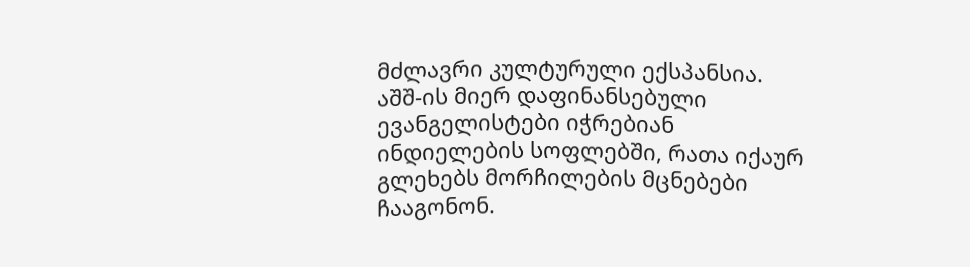მძლავრი კულტურული ექსპანსია.  აშშ-ის მიერ დაფინანსებული ევანგელისტები იჭრებიან ინდიელების სოფლებში, რათა იქაურ გლეხებს მორჩილების მცნებები ჩააგონონ.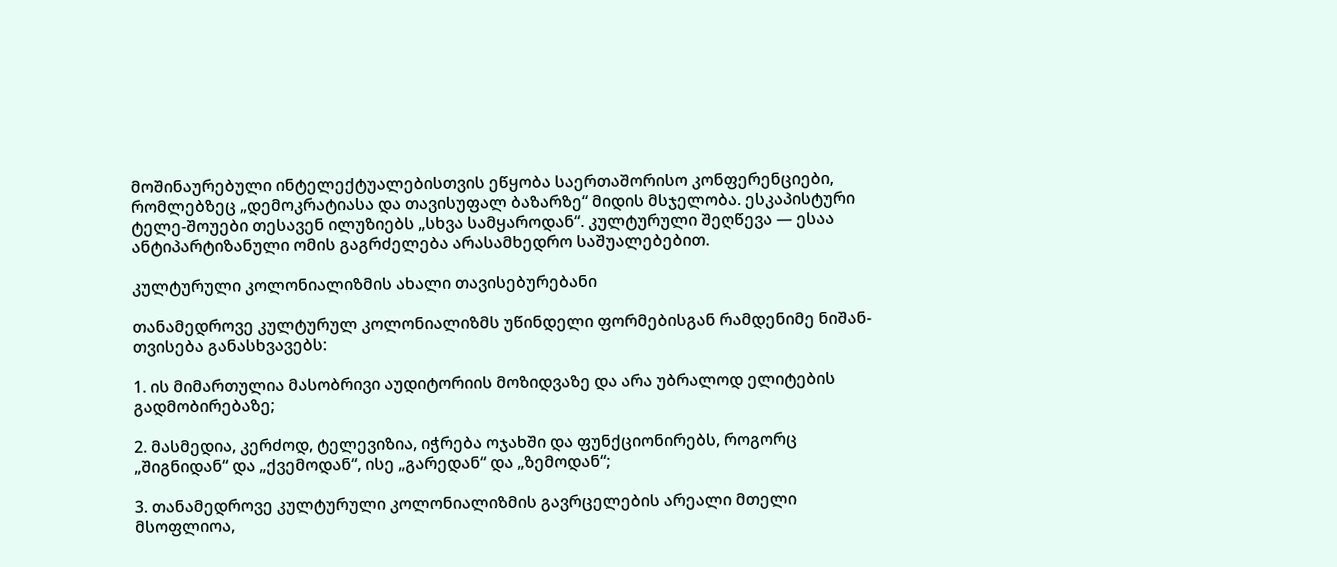მოშინაურებული ინტელექტუალებისთვის ეწყობა საერთაშორისო კონფერენციები, რომლებზეც „დემოკრატიასა და თავისუფალ ბაზარზე“ მიდის მსჯელობა. ესკაპისტური ტელე-შოუები თესავენ ილუზიებს „სხვა სამყაროდან“. კულტურული შეღწევა — ესაა ანტიპარტიზანული ომის გაგრძელება არასამხედრო საშუალებებით.

კულტურული კოლონიალიზმის ახალი თავისებურებანი

თანამედროვე კულტურულ კოლონიალიზმს უწინდელი ფორმებისგან რამდენიმე ნიშან-თვისება განასხვავებს:

1. ის მიმართულია მასობრივი აუდიტორიის მოზიდვაზე და არა უბრალოდ ელიტების გადმობირებაზე;

2. მასმედია, კერძოდ, ტელევიზია, იჭრება ოჯახში და ფუნქციონირებს, როგორც „შიგნიდან“ და „ქვემოდან“, ისე „გარედან“ და „ზემოდან“;

3. თანამედროვე კულტურული კოლონიალიზმის გავრცელების არეალი მთელი მსოფლიოა,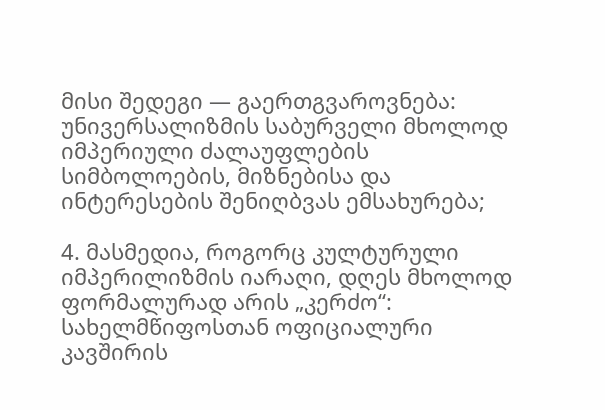მისი შედეგი — გაერთგვაროვნება: უნივერსალიზმის საბურველი მხოლოდ იმპერიული ძალაუფლების სიმბოლოების, მიზნებისა და ინტერესების შენიღბვას ემსახურება;

4. მასმედია, როგორც კულტურული იმპერილიზმის იარაღი, დღეს მხოლოდ ფორმალურად არის „კერძო“: სახელმწიფოსთან ოფიციალური კავშირის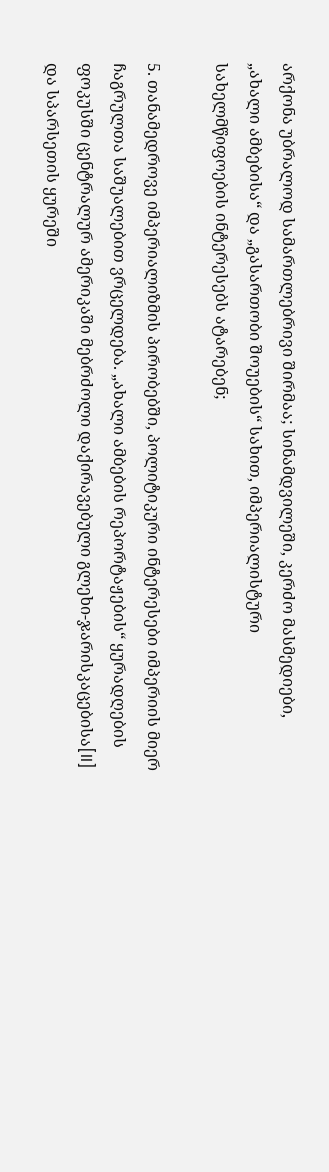არქონა უბრალოდ სამართლებრივი შირმაა; სინამდვილეში, კერძო მასმედიები, „ახალი ამბებისა“ და „გასართობი შოუების“ სახით, იმპერიალისტური სახელმწიფოების ინტერესებს ატარებენ;

5. თანამედროვე იმპერიალიზმის პირობებში, პოლიტიკური ინტერესები იმპერიის მიერ ჩაგრულთა საშუალებით ვრცელდება. „ახალი ამბების რეპორტაჟების“ ყურადღების ფოკუსში ცენტრალურ ამერიკაში მებრძოლი დაქირავებული გლეხი-ჯარისკაცებისა[II] და სპარსეთის ყურეში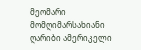მეომარი მომღიმარსახიანი ღარიბი ამერიკელი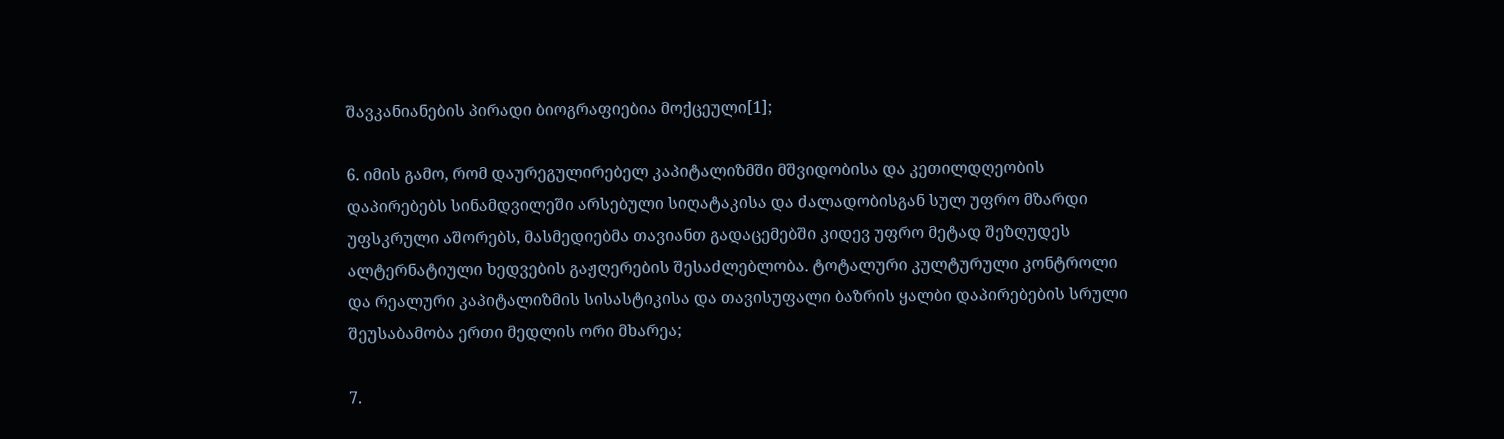შავკანიანების პირადი ბიოგრაფიებია მოქცეული[1];

6. იმის გამო, რომ დაურეგულირებელ კაპიტალიზმში მშვიდობისა და კეთილდღეობის დაპირებებს სინამდვილეში არსებული სიღატაკისა და ძალადობისგან სულ უფრო მზარდი უფსკრული აშორებს, მასმედიებმა თავიანთ გადაცემებში კიდევ უფრო მეტად შეზღუდეს ალტერნატიული ხედვების გაჟღერების შესაძლებლობა. ტოტალური კულტურული კონტროლი და რეალური კაპიტალიზმის სისასტიკისა და თავისუფალი ბაზრის ყალბი დაპირებების სრული შეუსაბამობა ერთი მედლის ორი მხარეა;

7.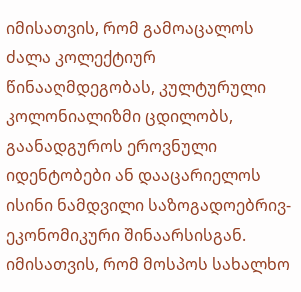იმისათვის, რომ გამოაცალოს ძალა კოლექტიურ წინააღმდეგობას, კულტურული კოლონიალიზმი ცდილობს, გაანადგუროს ეროვნული იდენტობები ან დააცარიელოს ისინი ნამდვილი საზოგადოებრივ-ეკონომიკური შინაარსისგან. იმისათვის, რომ მოსპოს სახალხო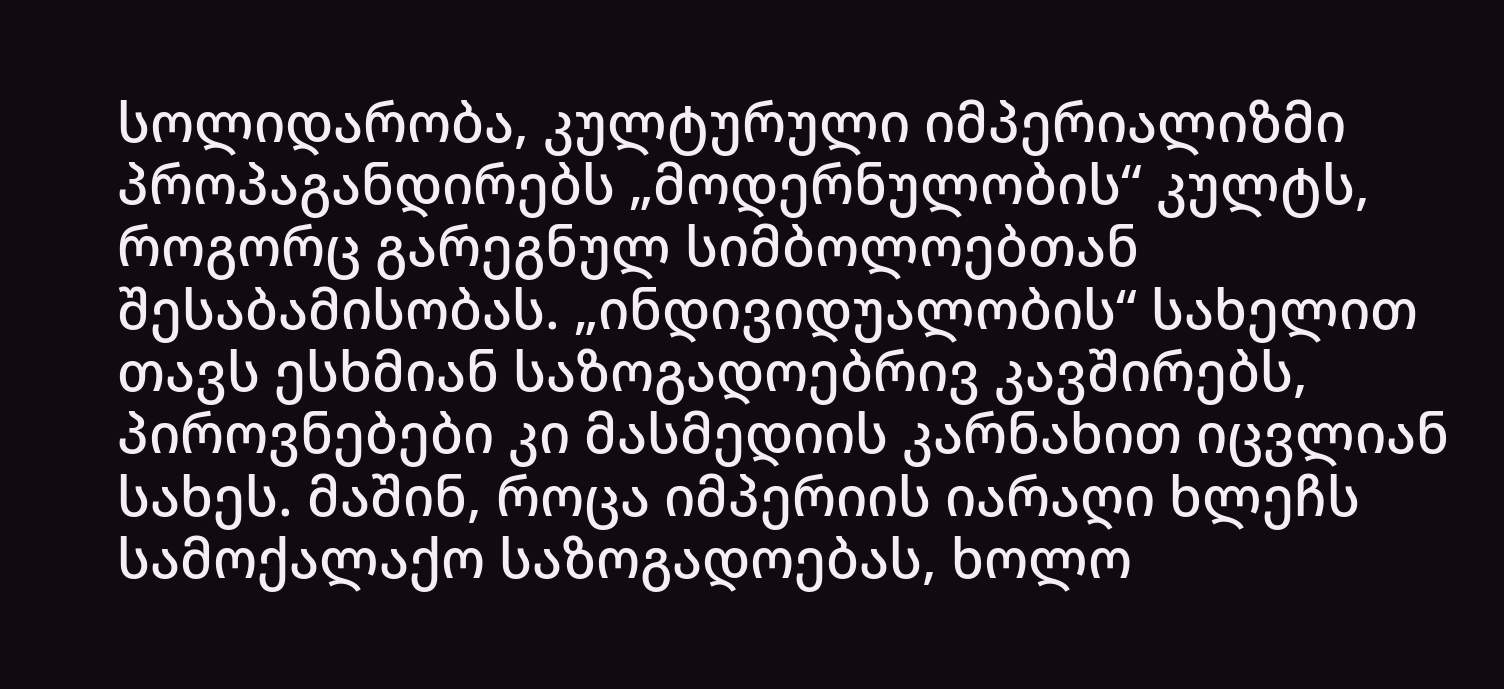სოლიდარობა, კულტურული იმპერიალიზმი პროპაგანდირებს „მოდერნულობის“ კულტს, როგორც გარეგნულ სიმბოლოებთან შესაბამისობას. „ინდივიდუალობის“ სახელით თავს ესხმიან საზოგადოებრივ კავშირებს, პიროვნებები კი მასმედიის კარნახით იცვლიან სახეს. მაშინ, როცა იმპერიის იარაღი ხლეჩს სამოქალაქო საზოგადოებას, ხოლო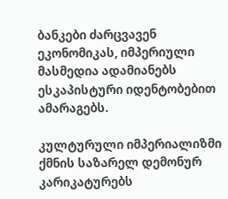ბანკები ძარცვავენ ეკონომიკას, იმპერიული მასმედია ადამიანებს ესკაპისტური იდენტობებით ამარაგებს.

კულტურული იმპერიალიზმი ქმნის საზარელ დემონურ კარიკატურებს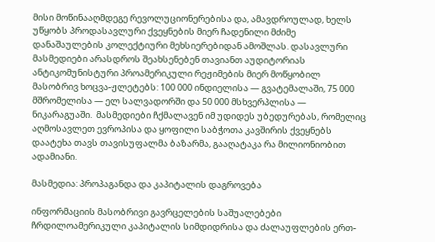მისი მოწინააღმდეგე რევოლუციონერებისა და, ამავდროულად, ხელს უწყობს პროდასავლური ქვეყნების მიერ ჩადენილი მძიმე დანაშაულების კოლექტიური მეხსიერებიდან ამოშლას. დასავლური მასმედიები არასდროს შეახსენებენ თავიანთ აუდიტორიას ანტიკომუნისტური პროამერიკული რეჟიმების მიერ მოწყობილ მასობრივ ხოცვა-ჟლეტებს: 100 000 ინდიელისა — გვატემალაში, 75 000 მშრომელისა — ელ სალვადორში და 50 000 მსხვერპლისა — ნიკარაგუაში.  მასმედიები ჩქმალავენ იმ უდიდეს უბედურებას, რომელიც აღმოსავლეთ ევროპისა და ყოფილი საბჭოთა კავშირის ქვეყნებს დაატეხა თავს თავისუფალმა ბაზარმა, გააღატაკა რა მილიონიობით ადამიანი.

მასმედია: პროპაგანდა და კაპიტალის დაგროვება

ინფორმაციის მასობრივი გავრცელების საშუალებები ჩრდილოამერიკული კაპიტალის სიმდიდრისა და ძალაუფლების ერთ-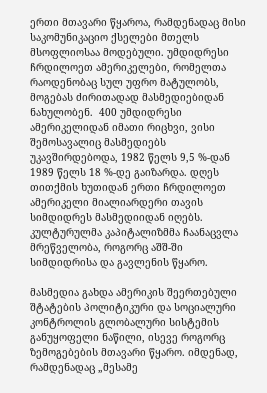ერთი მთავარი წყაროა, რამდენადაც მისი საკომუნიკაციო ქსელები მთელს მსოფლიოსაა მოდებული. უმდიდრესი ჩრდილოეთ ამერიკელები, რომელთა რაოდენობაც სულ უფრო მატულობს, მოგებას ძირითადად მასმედიებიდან ნახულობენ.  400 უმდიდრესი ამერიკელიდან იმათი რიცხვი, ვისი შემოსავალიც მასმედიებს უკავშირდებოდა, 1982 წელს 9,5 %-დან 1989 წელს 18 %-დე გაიზარდა. დღეს თითქმის ხუთიდან ერთი ჩრდილოეთ ამერიკელი მიალიარდერი თავის სიმდიდრეს მასმედიიდან იღებს. კულტურულმა კაპიტალიზმმა ჩაანაცვლა მრეწველობა, როგორც აშშ-ში სიმდიდრისა და გავლენის წყარო.

მასმედია გახდა ამერიკის შეერთებული შტატების პოლიტიკური და სოციალური კონტროლის გლობალური სისტემის განუყოფელი ნაწილი, ისევე როგორც ზემოგებების მთავარი წყარო. იმდენად, რამდენადაც „მესამე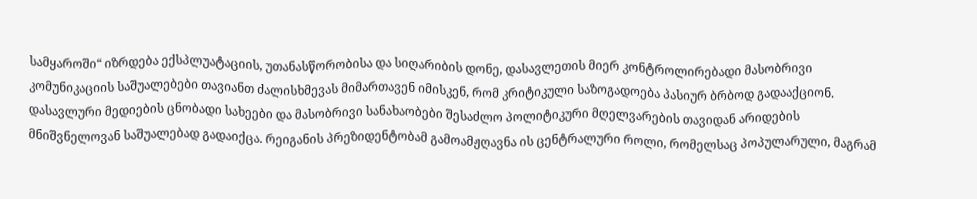სამყაროში“ იზრდება ექსპლუატაციის, უთანასწორობისა და სიღარიბის დონე, დასავლეთის მიერ კონტროლირებადი მასობრივი კომუნიკაციის საშუალებები თავიანთ ძალისხმევას მიმართავენ იმისკენ, რომ კრიტიკული საზოგადოება პასიურ ბრბოდ გადააქციონ. დასავლური მედიების ცნობადი სახეები და მასობრივი სანახაობები შესაძლო პოლიტიკური მღელვარების თავიდან არიდების მნიშვნელოვან საშუალებად გადაიქცა. რეიგანის პრეზიდენტობამ გამოამჟღავნა ის ცენტრალური როლი, რომელსაც პოპულარული, მაგრამ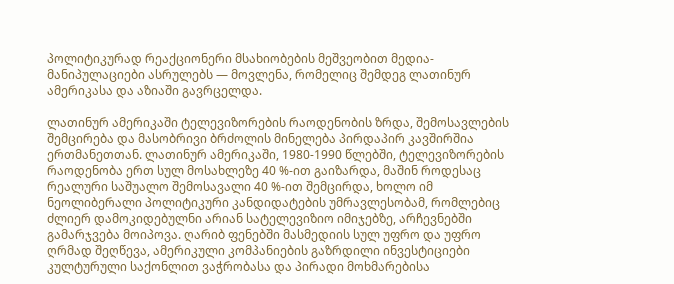პოლიტიკურად რეაქციონერი მსახიობების მეშვეობით მედია-მანიპულაციები ასრულებს — მოვლენა, რომელიც შემდეგ ლათინურ ამერიკასა და აზიაში გავრცელდა.

ლათინურ ამერიკაში ტელევიზორების რაოდენობის ზრდა, შემოსავლების შემცირება და მასობრივი ბრძოლის მინელება პირდაპირ კავშირშია ერთმანეთთან. ლათინურ ამერიკაში, 1980-1990 წლებში, ტელევიზორების რაოდენობა ერთ სულ მოსახლეზე 40 %-ით გაიზარდა, მაშინ როდესაც რეალური საშუალო შემოსავალი 40 %-ით შემცირდა, ხოლო იმ ნეოლიბერალი პოლიტიკური კანდიდატების უმრავლესობამ, რომლებიც ძლიერ დამოკიდებულნი არიან სატელევიზიო იმიჯებზე, არჩევნებში გამარჯვება მოიპოვა. ღარიბ ფენებში მასმედიის სულ უფრო და უფრო ღრმად შეღწევა, ამერიკული კომპანიების გაზრდილი ინვესტიციები კულტურული საქონლით ვაჭრობასა და პირადი მოხმარებისა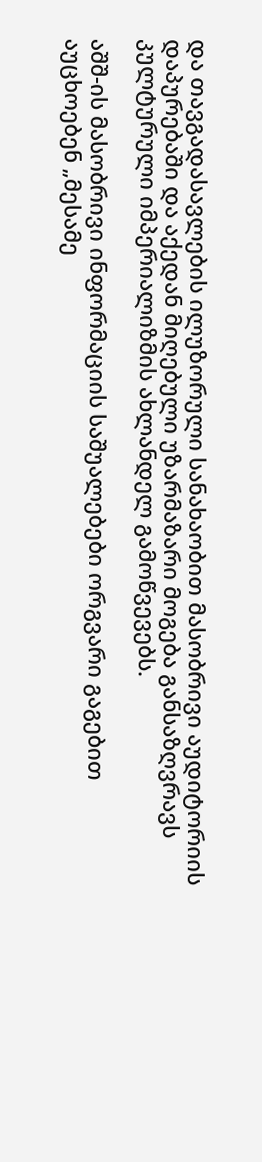და თავგადასავლების ილუზორული სანახაობით მასობრივი აუდიტორიის დაპურებაში და აქედან მიღებული უზარმაზარი მოგება განსაზღვრავს კულტურული იმპერიალიზმის ახლანდელ გამოწვევებს.

აშშ-ის მასობრივი ინფორმაციის საშუალებები ორგვარი გაგებით აუცხოებენ „მესამე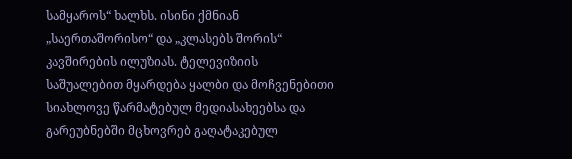სამყაროს“ ხალხს. ისინი ქმნიან „საერთაშორისო“ და „კლასებს შორის“ კავშირების ილუზიას. ტელევიზიის საშუალებით მყარდება ყალბი და მოჩვენებითი სიახლოვე წარმატებულ მედიასახეებსა და გარეუბნებში მცხოვრებ გაღატაკებულ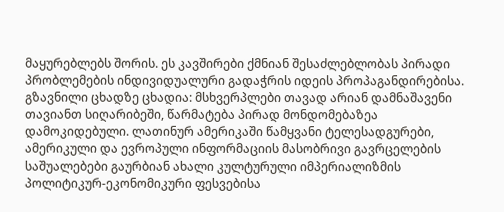მაყურებლებს შორის. ეს კავშირები ქმნიან შესაძლებლობას პირადი პრობლემების ინდივიდუალური გადაჭრის იდეის პროპაგანდირებისა. გზავნილი ცხადზე ცხადია: მსხვერპლები თავად არიან დამნაშავენი თავიანთ სიღარიბეში, წარმატება პირად მონდომებაზეა დამოკიდებული. ლათინურ ამერიკაში წამყვანი ტელესადგურები, ამერიკული და ევროპული ინფორმაციის მასობრივი გავრცელების საშუალებები გაურბიან ახალი კულტურული იმპერიალიზმის პოლიტიკურ-ეკონომიკური ფესვებისა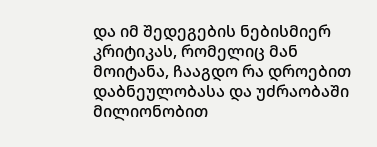და იმ შედეგების ნებისმიერ კრიტიკას, რომელიც მან მოიტანა, ჩააგდო რა დროებით დაბნეულობასა და უძრაობაში  მილიონობით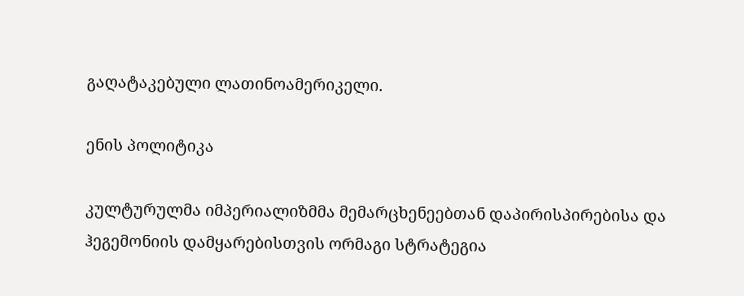გაღატაკებული ლათინოამერიკელი.

ენის პოლიტიკა

კულტურულმა იმპერიალიზმმა მემარცხენეებთან დაპირისპირებისა და ჰეგემონიის დამყარებისთვის ორმაგი სტრატეგია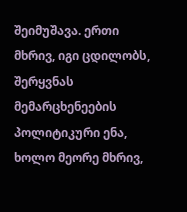შეიმუშავა. ერთი მხრივ, იგი ცდილობს, შერყვნას მემარცხენეების პოლიტიკური ენა, ხოლო მეორე მხრივ,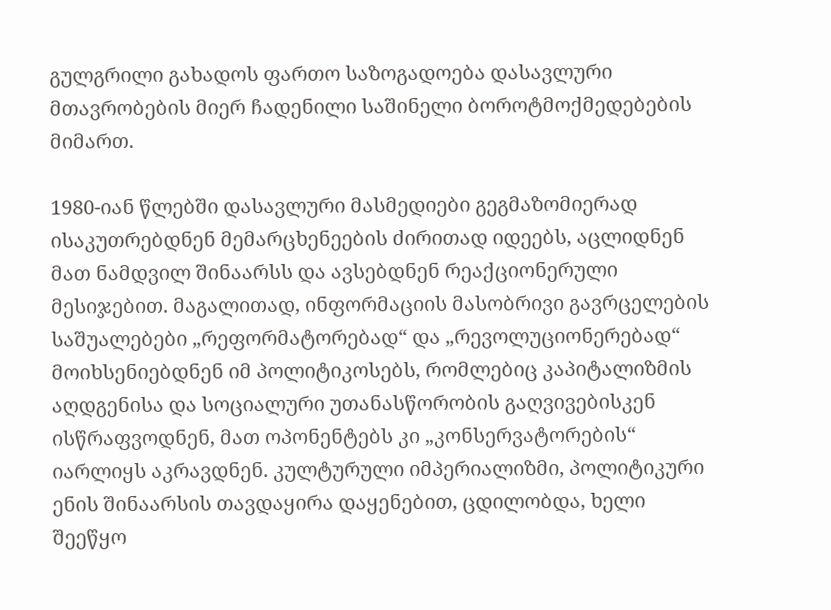გულგრილი გახადოს ფართო საზოგადოება დასავლური მთავრობების მიერ ჩადენილი საშინელი ბოროტმოქმედებების მიმართ.

1980-იან წლებში დასავლური მასმედიები გეგმაზომიერად ისაკუთრებდნენ მემარცხენეების ძირითად იდეებს, აცლიდნენ მათ ნამდვილ შინაარსს და ავსებდნენ რეაქციონერული მესიჯებით. მაგალითად, ინფორმაციის მასობრივი გავრცელების საშუალებები „რეფორმატორებად“ და „რევოლუციონერებად“ მოიხსენიებდნენ იმ პოლიტიკოსებს, რომლებიც კაპიტალიზმის აღდგენისა და სოციალური უთანასწორობის გაღვივებისკენ ისწრაფვოდნენ, მათ ოპონენტებს კი „კონსერვატორების“ იარლიყს აკრავდნენ. კულტურული იმპერიალიზმი, პოლიტიკური ენის შინაარსის თავდაყირა დაყენებით, ცდილობდა, ხელი შეეწყო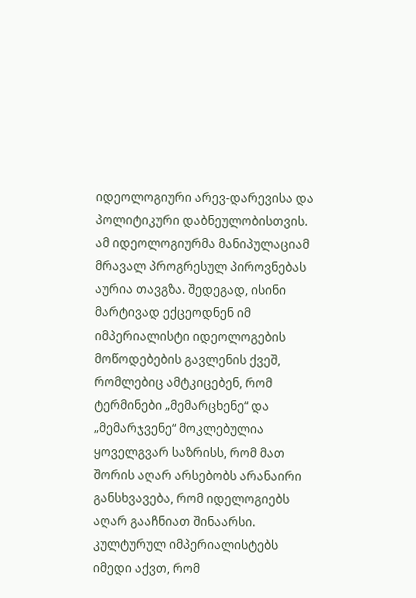იდეოლოგიური არევ-დარევისა და პოლიტიკური დაბნეულობისთვის. ამ იდეოლოგიურმა მანიპულაციამ მრავალ პროგრესულ პიროვნებას აურია თავგზა. შედეგად, ისინი მარტივად ექცეოდნენ იმ იმპერიალისტი იდეოლოგების მოწოდებების გავლენის ქვეშ, რომლებიც ამტკიცებენ, რომ ტერმინები „მემარცხენე“ და „მემარჯვენე“ მოკლებულია ყოველგვარ საზრისს, რომ მათ შორის აღარ არსებობს არანაირი განსხვავება, რომ იდელოგიებს აღარ გააჩნიათ შინაარსი. კულტურულ იმპერიალისტებს იმედი აქვთ, რომ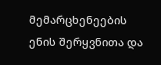მემარცხენეების ენის შერყვნითა და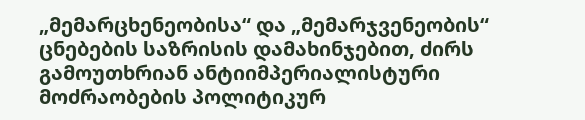„მემარცხენეობისა“ და „მემარჯვენეობის“ ცნებების საზრისის დამახინჯებით, ძირს გამოუთხრიან ანტიიმპერიალისტური მოძრაობების პოლიტიკურ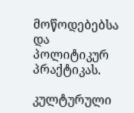მოწოდებებსა და პოლიტიკურ პრაქტიკას.

კულტურული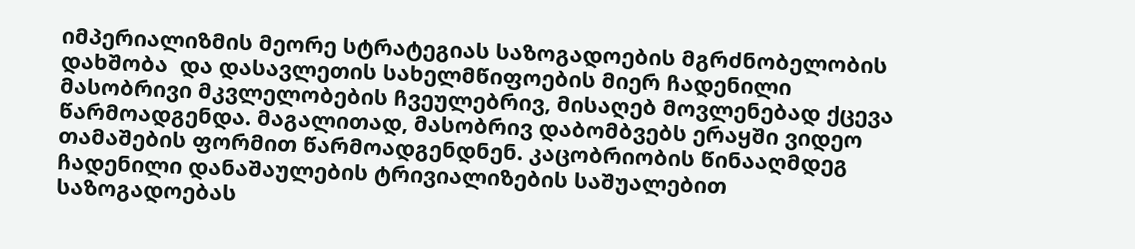იმპერიალიზმის მეორე სტრატეგიას საზოგადოების მგრძნობელობის დახშობა  და დასავლეთის სახელმწიფოების მიერ ჩადენილი მასობრივი მკვლელობების ჩვეულებრივ, მისაღებ მოვლენებად ქცევა წარმოადგენდა. მაგალითად, მასობრივ დაბომბვებს ერაყში ვიდეო თამაშების ფორმით წარმოადგენდნენ. კაცობრიობის წინააღმდეგ ჩადენილი დანაშაულების ტრივიალიზების საშუალებით საზოგადოებას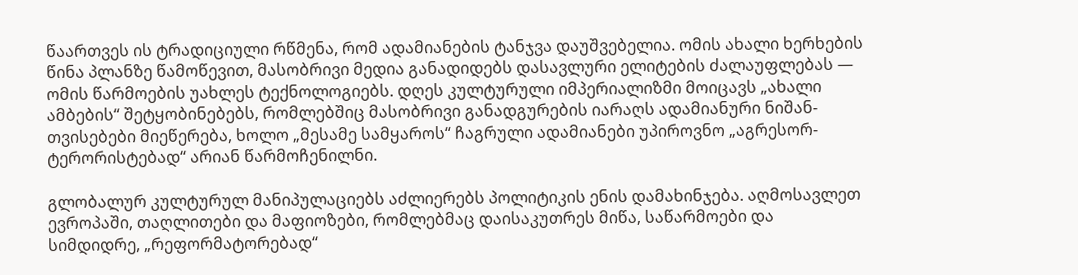წაართვეს ის ტრადიციული რწმენა, რომ ადამიანების ტანჯვა დაუშვებელია. ომის ახალი ხერხების წინა პლანზე წამოწევით, მასობრივი მედია განადიდებს დასავლური ელიტების ძალაუფლებას — ომის წარმოების უახლეს ტექნოლოგიებს. დღეს კულტურული იმპერიალიზმი მოიცავს „ახალი ამბების“ შეტყობინებებს, რომლებშიც მასობრივი განადგურების იარაღს ადამიანური ნიშან-თვისებები მიეწერება, ხოლო „მესამე სამყაროს“ ჩაგრული ადამიანები უპიროვნო „აგრესორ-ტერორისტებად“ არიან წარმოჩენილნი.

გლობალურ კულტურულ მანიპულაციებს აძლიერებს პოლიტიკის ენის დამახინჯება. აღმოსავლეთ ევროპაში, თაღლითები და მაფიოზები, რომლებმაც დაისაკუთრეს მიწა, საწარმოები და სიმდიდრე, „რეფორმატორებად“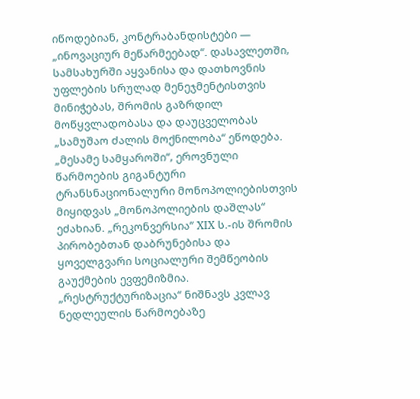იწოდებიან, კონტრაბანდისტები — „ინოვაციურ მეწარმეებად“. დასავლეთში, სამსახურში აყვანისა და დათხოვნის უფლების სრულად მენეჯმენტისთვის მინიჭებას, შრომის გაზრდილ მოწყვლადობასა და დაუცველობას „სამუშაო ძალის მოქნილობა“ ეწოდება. „მესამე სამყაროში“, ეროვნული წარმოების გიგანტური ტრანსნაციონალური მონოპოლიებისთვის მიყიდვას „მონოპოლიების დაშლას“ ეძახიან. „რეკონვერსია“ XIX ს.-ის შრომის პირობებთან დაბრუნებისა და ყოველგვარი სოციალური შემწეობის გაუქმების ევფემიზმია. „რესტრუქტურიზაცია“ ნიშნავს კვლავ ნედლეულის წარმოებაზე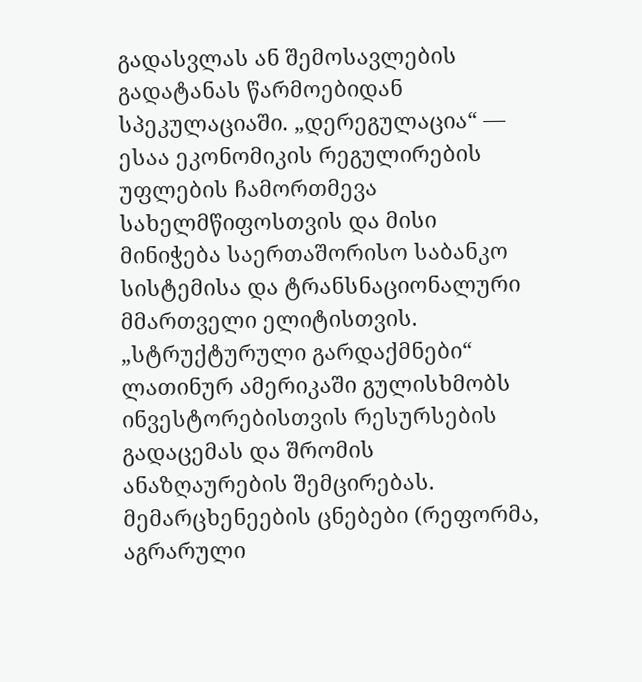გადასვლას ან შემოსავლების გადატანას წარმოებიდან სპეკულაციაში. „დერეგულაცია“ — ესაა ეკონომიკის რეგულირების უფლების ჩამორთმევა სახელმწიფოსთვის და მისი მინიჭება საერთაშორისო საბანკო სისტემისა და ტრანსნაციონალური მმართველი ელიტისთვის.  „სტრუქტურული გარდაქმნები“ ლათინურ ამერიკაში გულისხმობს ინვესტორებისთვის რესურსების გადაცემას და შრომის ანაზღაურების შემცირებას. მემარცხენეების ცნებები (რეფორმა, აგრარული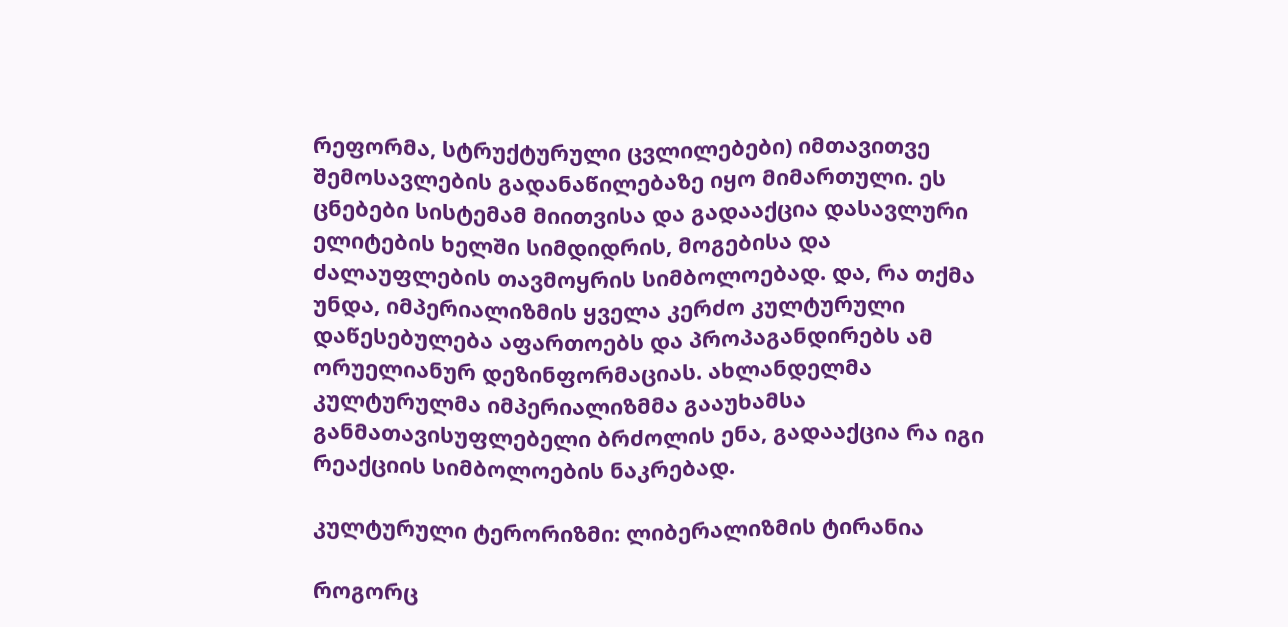რეფორმა, სტრუქტურული ცვლილებები) იმთავითვე შემოსავლების გადანაწილებაზე იყო მიმართული. ეს ცნებები სისტემამ მიითვისა და გადააქცია დასავლური ელიტების ხელში სიმდიდრის, მოგებისა და ძალაუფლების თავმოყრის სიმბოლოებად. და, რა თქმა უნდა, იმპერიალიზმის ყველა კერძო კულტურული დაწესებულება აფართოებს და პროპაგანდირებს ამ ორუელიანურ დეზინფორმაციას. ახლანდელმა კულტურულმა იმპერიალიზმმა გააუხამსა განმათავისუფლებელი ბრძოლის ენა, გადააქცია რა იგი რეაქციის სიმბოლოების ნაკრებად.

კულტურული ტერორიზმი: ლიბერალიზმის ტირანია

როგორც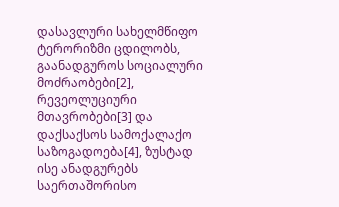დასავლური სახელმწიფო ტერორიზმი ცდილობს, გაანადგუროს სოციალური მოძრაობები[2], რევეოლუციური მთავრობები[3] და დაქსაქსოს სამოქალაქო საზოგადოება[4], ზუსტად ისე ანადგურებს საერთაშორისო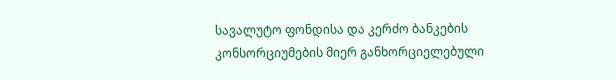სავალუტო ფონდისა და კერძო ბანკების კონსორციუმების მიერ განხორციელებული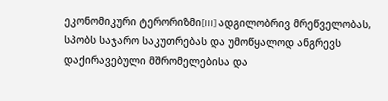ეკონომიკური ტერორიზმი[III] ადგილობრივ მრეწველობას, სპობს საჯარო საკუთრებას და უმოწყალოდ ანგრევს დაქირავებული მშრომელებისა და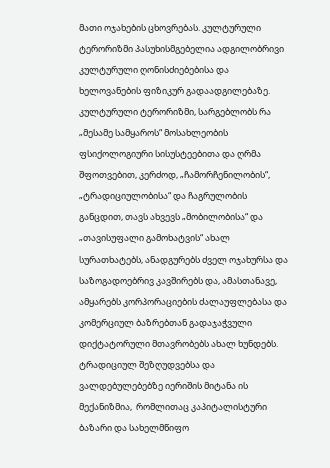მათი ოჯახების ცხოვრებას. კულტურული ტერორიზმი პასუხისმგებელია ადგილობრივი კულტურული ღონისძიებებისა და ხელოვანების ფიზიკურ გადაადგილებაზე. კულტურული ტერორიზმი, სარგებლობს რა „მესამე სამყაროს“ მოსახლეობის ფსიქოლოგიური სისუსტეებითა და ღრმა შფოთვებით, კერძოდ, „ჩამორჩენილობის“, „ტრადიციულობისა“ და ჩაგრულობის განცდით, თავს ახვევს „მობილობისა“ და „თავისუფალი გამოხატვის“ ახალ სურათხატებს, ანადგურებს ძველ ოჯახურსა და საზოგადოებრივ კავშირებს და, ამასთანავე, ამყარებს კორპორაციების ძალაუფლებასა და კომერციულ ბაზრებთან გადაჯაჭვული დიქტატორული მთავრობებს ახალ ხუნდებს. ტრადიციულ შეზღუდვებსა და ვალდებულებებზე იერიშის მიტანა ის მექანიზმია,  რომლითაც კაპიტალისტური ბაზარი და სახელმწიფო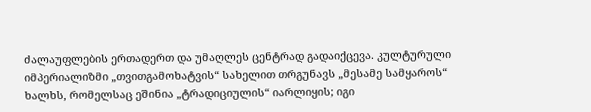ძალაუფლების ერთადერთ და უმაღლეს ცენტრად გადაიქცევა. კულტურული იმპერიალიზმი „თვითგამოხატვის“ სახელით თრგუნავს „მესამე სამყაროს“ ხალხს, რომელსაც ეშინია „ტრადიციულის“ იარლიყის; იგი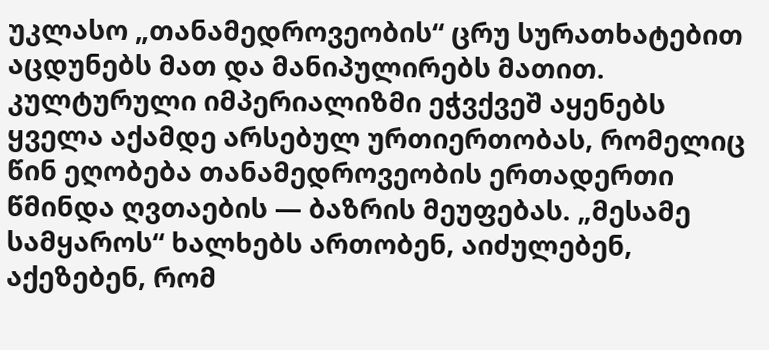უკლასო „თანამედროვეობის“ ცრუ სურათხატებით აცდუნებს მათ და მანიპულირებს მათით. კულტურული იმპერიალიზმი ეჭვქვეშ აყენებს ყველა აქამდე არსებულ ურთიერთობას, რომელიც წინ ეღობება თანამედროვეობის ერთადერთი წმინდა ღვთაების — ბაზრის მეუფებას. „მესამე სამყაროს“ ხალხებს ართობენ, აიძულებენ, აქეზებენ, რომ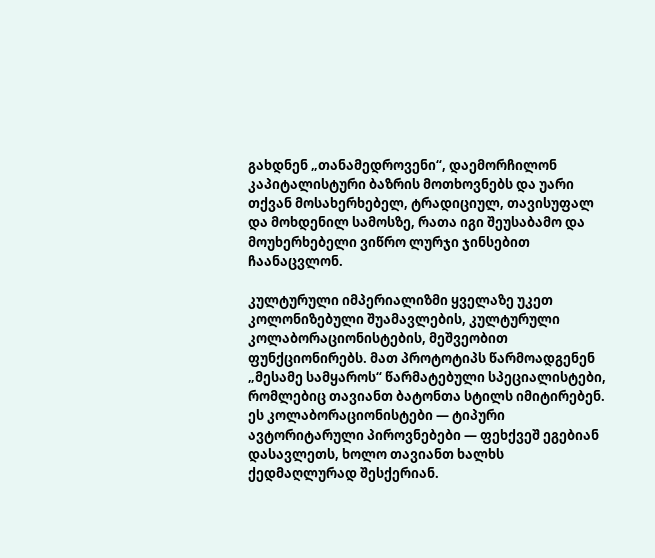გახდნენ „თანამედროვენი“, დაემორჩილონ კაპიტალისტური ბაზრის მოთხოვნებს და უარი თქვან მოსახერხებელ, ტრადიციულ, თავისუფალ და მოხდენილ სამოსზე, რათა იგი შეუსაბამო და მოუხერხებელი ვიწრო ლურჯი ჯინსებით ჩაანაცვლონ.

კულტურული იმპერიალიზმი ყველაზე უკეთ კოლონიზებული შუამავლების, კულტურული კოლაბორაციონისტების, მეშვეობით ფუნქციონირებს. მათ პროტოტიპს წარმოადგენენ „მესამე სამყაროს“ წარმატებული სპეციალისტები, რომლებიც თავიანთ ბატონთა სტილს იმიტირებენ. ეს კოლაბორაციონისტები — ტიპური ავტორიტარული პიროვნებები — ფეხქვეშ ეგებიან დასავლეთს, ხოლო თავიანთ ხალხს ქედმაღლურად შესქერიან.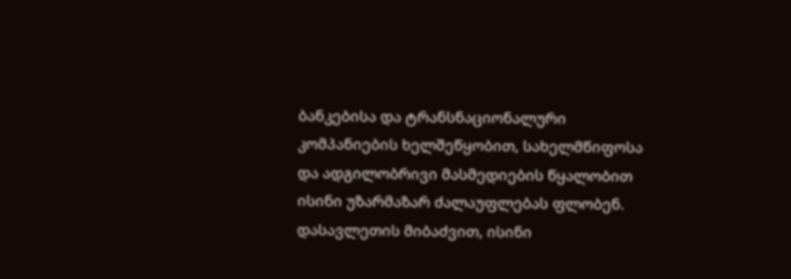ბანკებისა და ტრანსნაციონალური კომპანიების ხელშეწყობით, სახელმწიფოსა და ადგილობრივი მასმედიების წყალობით ისინი უზარმაზარ ძალაუფლებას ფლობენ. დასავლეთის მიბაძვით, ისინი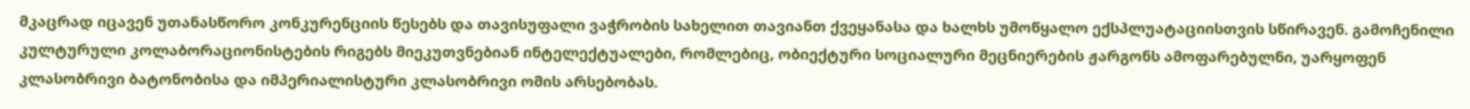მკაცრად იცავენ უთანასწორო კონკურენციის წესებს და თავისუფალი ვაჭრობის სახელით თავიანთ ქვეყანასა და ხალხს უმოწყალო ექსპლუატაციისთვის სწირავენ. გამოჩენილი კულტურული კოლაბორაციონისტების რიგებს მიეკუთვნებიან ინტელექტუალები, რომლებიც, ობიექტური სოციალური მეცნიერების ჟარგონს ამოფარებულნი, უარყოფენ კლასობრივი ბატონობისა და იმპერიალისტური კლასობრივი ომის არსებობას.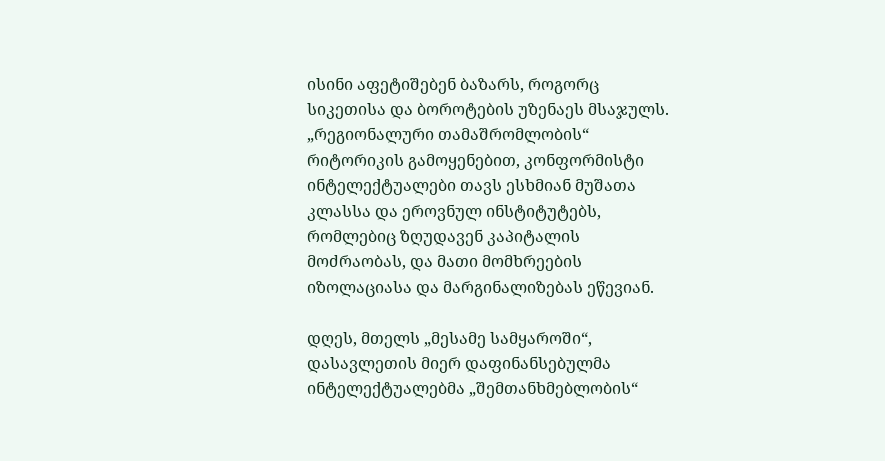ისინი აფეტიშებენ ბაზარს, როგორც სიკეთისა და ბოროტების უზენაეს მსაჯულს. „რეგიონალური თამაშრომლობის“ რიტორიკის გამოყენებით, კონფორმისტი ინტელექტუალები თავს ესხმიან მუშათა კლასსა და ეროვნულ ინსტიტუტებს, რომლებიც ზღუდავენ კაპიტალის მოძრაობას, და მათი მომხრეების იზოლაციასა და მარგინალიზებას ეწევიან.

დღეს, მთელს „მესამე სამყაროში“, დასავლეთის მიერ დაფინანსებულმა ინტელექტუალებმა „შემთანხმებლობის“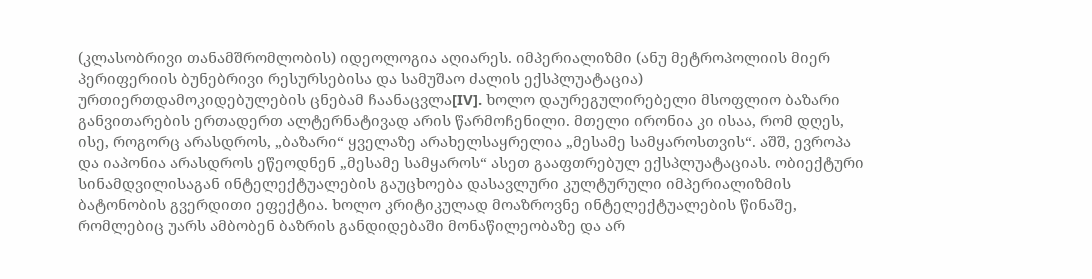(კლასობრივი თანამშრომლობის) იდეოლოგია აღიარეს. იმპერიალიზმი (ანუ მეტროპოლიის მიერ პერიფერიის ბუნებრივი რესურსებისა და სამუშაო ძალის ექსპლუატაცია)  ურთიერთდამოკიდებულების ცნებამ ჩაანაცვლა[IV]. ხოლო დაურეგულირებელი მსოფლიო ბაზარი განვითარების ერთადერთ ალტერნატივად არის წარმოჩენილი. მთელი ირონია კი ისაა, რომ დღეს, ისე, როგორც არასდროს, „ბაზარი“ ყველაზე არახელსაყრელია „მესამე სამყაროსთვის“. აშშ, ევროპა და იაპონია არასდროს ეწეოდნენ „მესამე სამყაროს“ ასეთ გააფთრებულ ექსპლუატაციას. ობიექტური სინამდვილისაგან ინტელექტუალების გაუცხოება დასავლური კულტურული იმპერიალიზმის ბატონობის გვერდითი ეფექტია. ხოლო კრიტიკულად მოაზროვნე ინტელექტუალების წინაშე, რომლებიც უარს ამბობენ ბაზრის განდიდებაში მონაწილეობაზე და არ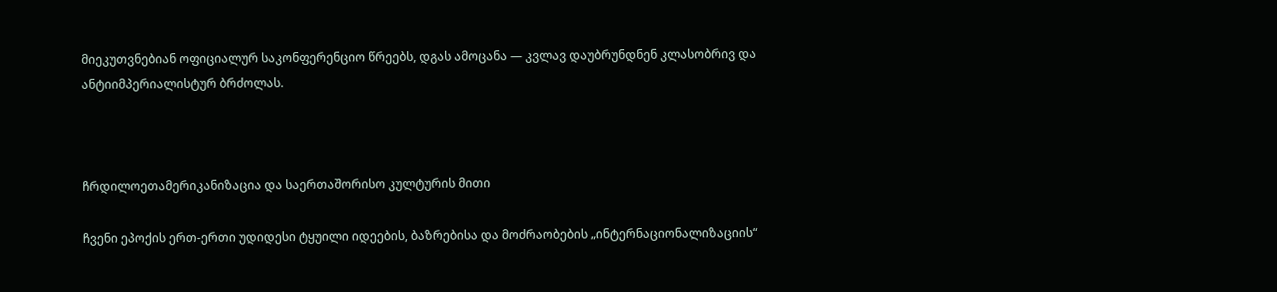მიეკუთვნებიან ოფიციალურ საკონფერენციო წრეებს, დგას ამოცანა — კვლავ დაუბრუნდნენ კლასობრივ და ანტიიმპერიალისტურ ბრძოლას.



ჩრდილოეთამერიკანიზაცია და საერთაშორისო კულტურის მითი

ჩვენი ეპოქის ერთ-ერთი უდიდესი ტყუილი იდეების, ბაზრებისა და მოძრაობების „ინტერნაციონალიზაციის“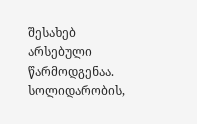შესახებ არსებული წარმოდგენაა. სოლიდარობის,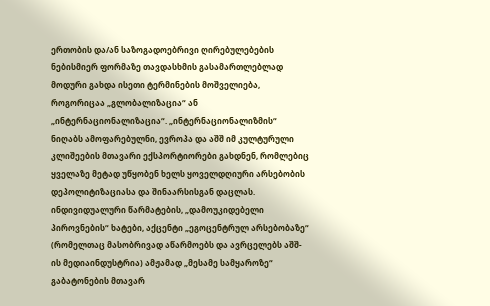ერთობის და/ან საზოგადოებრივი ღირებულებების ნებისმიერ ფორმაზე თავდასხმის გასამართლებლად მოდური გახდა ისეთი ტერმინების მოშველიება, როგორიცაა „გლობალიზაცია“ ან „ინტერნაციონალიზაცია“. „ინტერნაციონალიზმის“ ნიღაბს ამოფარებულნი, ევროპა და აშშ იმ კულტურული კლიშეების მთავარი ექსპორტიორები გახდნენ, რომლებიც ყველაზე მეტად უწყობენ ხელს ყოველდღიური არსებობის დეპოლიტიზაციასა და შინაარსისგან დაცლას. ინდივიდუალური წარმატების, „დამოუკიდებელი პიროვნების“ ხატები, აქცენტი „ეგოცენტრულ არსებობაზე“ (რომელთაც მასობრივად აწარმოებს და ავრცელებს აშშ-ის მედიაინდუსტრია) ამჟამად „მესამე სამყაროზე“ გაბატონების მთავარ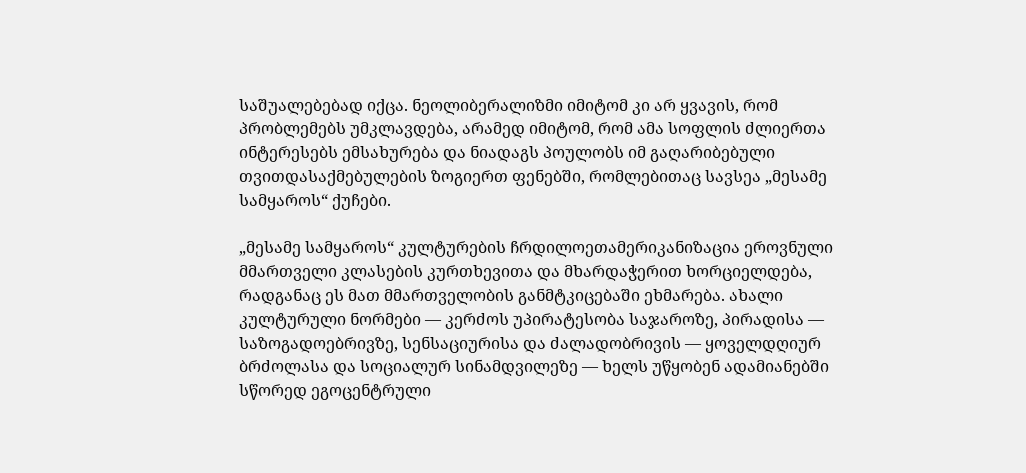საშუალებებად იქცა. ნეოლიბერალიზმი იმიტომ კი არ ყვავის, რომ პრობლემებს უმკლავდება, არამედ იმიტომ, რომ ამა სოფლის ძლიერთა ინტერესებს ემსახურება და ნიადაგს პოულობს იმ გაღარიბებული თვითდასაქმებულების ზოგიერთ ფენებში, რომლებითაც სავსეა „მესამე სამყაროს“ ქუჩები.

„მესამე სამყაროს“ კულტურების ჩრდილოეთამერიკანიზაცია ეროვნული მმართველი კლასების კურთხევითა და მხარდაჭერით ხორციელდება, რადგანაც ეს მათ მმართველობის განმტკიცებაში ეხმარება. ახალი კულტურული ნორმები — კერძოს უპირატესობა საჯაროზე, პირადისა — საზოგადოებრივზე, სენსაციურისა და ძალადობრივის — ყოველდღიურ ბრძოლასა და სოციალურ სინამდვილეზე — ხელს უწყობენ ადამიანებში სწორედ ეგოცენტრული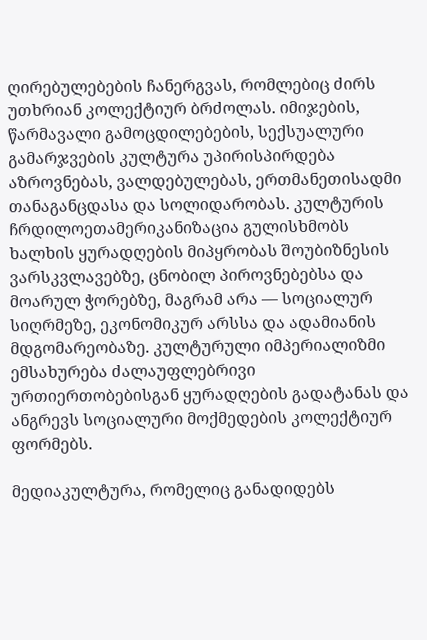ღირებულებების ჩანერგვას, რომლებიც ძირს უთხრიან კოლექტიურ ბრძოლას. იმიჯების, წარმავალი გამოცდილებების, სექსუალური გამარჯვების კულტურა უპირისპირდება აზროვნებას, ვალდებულებას, ერთმანეთისადმი თანაგანცდასა და სოლიდარობას. კულტურის ჩრდილოეთამერიკანიზაცია გულისხმობს ხალხის ყურადღების მიპყრობას შოუბიზნესის ვარსკვლავებზე, ცნობილ პიროვნებებსა და მოარულ ჭორებზე, მაგრამ არა — სოციალურ სიღრმეზე, ეკონომიკურ არსსა და ადამიანის მდგომარეობაზე. კულტურული იმპერიალიზმი ემსახურება ძალაუფლებრივი ურთიერთობებისგან ყურადღების გადატანას და ანგრევს სოციალური მოქმედების კოლექტიურ ფორმებს.

მედიაკულტურა, რომელიც განადიდებს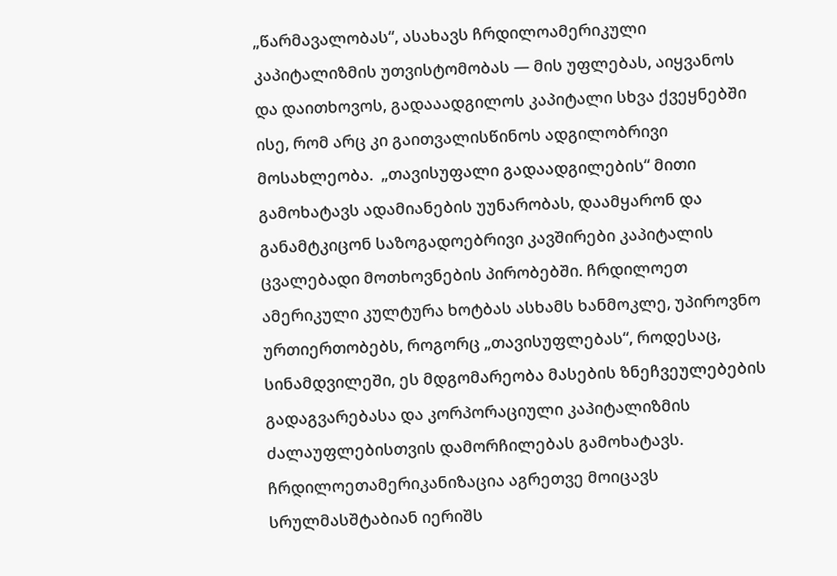„წარმავალობას“, ასახავს ჩრდილოამერიკული კაპიტალიზმის უთვისტომობას — მის უფლებას, აიყვანოს და დაითხოვოს, გადააადგილოს კაპიტალი სხვა ქვეყნებში ისე, რომ არც კი გაითვალისწინოს ადგილობრივი მოსახლეობა.  „თავისუფალი გადაადგილების“ მითი გამოხატავს ადამიანების უუნარობას, დაამყარონ და განამტკიცონ საზოგადოებრივი კავშირები კაპიტალის ცვალებადი მოთხოვნების პირობებში. ჩრდილოეთ ამერიკული კულტურა ხოტბას ასხამს ხანმოკლე, უპიროვნო ურთიერთობებს, როგორც „თავისუფლებას“, როდესაც, სინამდვილეში, ეს მდგომარეობა მასების ზნეჩვეულებების გადაგვარებასა და კორპორაციული კაპიტალიზმის ძალაუფლებისთვის დამორჩილებას გამოხატავს. ჩრდილოეთამერიკანიზაცია აგრეთვე მოიცავს სრულმასშტაბიან იერიშს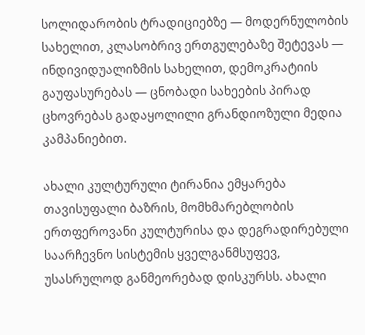სოლიდარობის ტრადიციებზე — მოდერნულობის სახელით, კლასობრივ ერთგულებაზე შეტევას — ინდივიდუალიზმის სახელით, დემოკრატიის გაუფასურებას — ცნობადი სახეების პირად ცხოვრებას გადაყოლილი გრანდიოზული მედია კამპანიებით.

ახალი კულტურული ტირანია ემყარება თავისუფალი ბაზრის, მომხმარებლობის ერთფეროვანი კულტურისა და დეგრადირებული საარჩევნო სისტემის ყველგანმსუფევ, უსასრულოდ განმეორებად დისკურსს. ახალი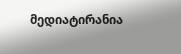მედიატირანია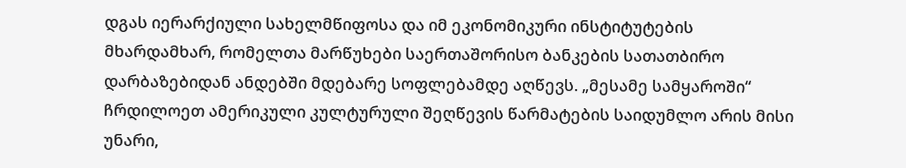დგას იერარქიული სახელმწიფოსა და იმ ეკონომიკური ინსტიტუტების მხარდამხარ, რომელთა მარწუხები საერთაშორისო ბანკების სათათბირო დარბაზებიდან ანდებში მდებარე სოფლებამდე აღწევს. „მესამე სამყაროში“ ჩრდილოეთ ამერიკული კულტურული შეღწევის წარმატების საიდუმლო არის მისი უნარი,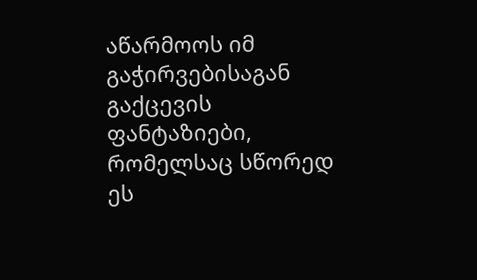აწარმოოს იმ გაჭირვებისაგან გაქცევის ფანტაზიები, რომელსაც სწორედ ეს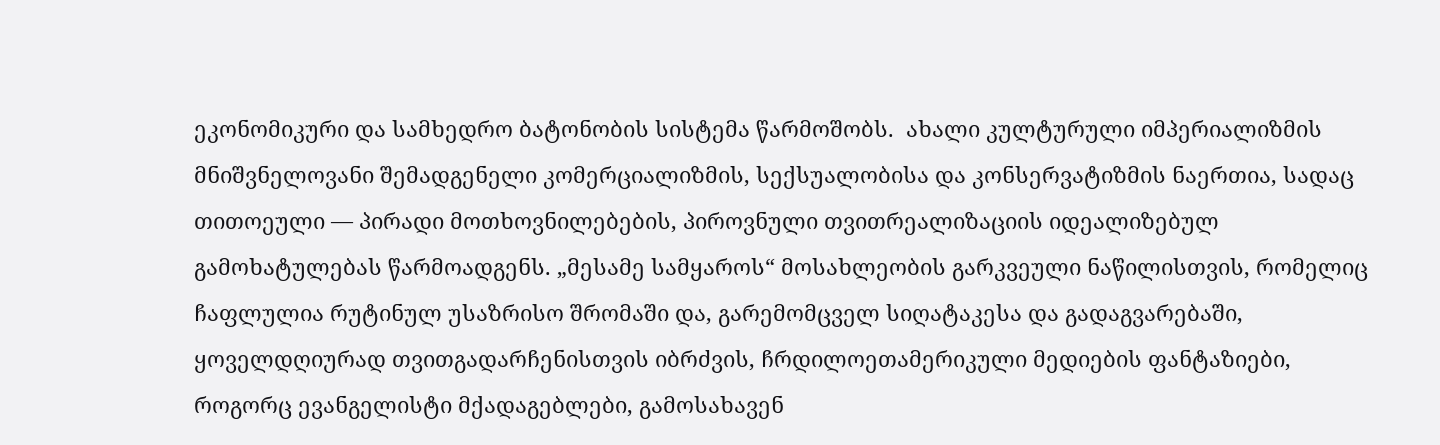ეკონომიკური და სამხედრო ბატონობის სისტემა წარმოშობს.  ახალი კულტურული იმპერიალიზმის მნიშვნელოვანი შემადგენელი კომერციალიზმის, სექსუალობისა და კონსერვატიზმის ნაერთია, სადაც თითოეული — პირადი მოთხოვნილებების, პიროვნული თვითრეალიზაციის იდეალიზებულ გამოხატულებას წარმოადგენს. „მესამე სამყაროს“ მოსახლეობის გარკვეული ნაწილისთვის, რომელიც ჩაფლულია რუტინულ უსაზრისო შრომაში და, გარემომცველ სიღატაკესა და გადაგვარებაში, ყოველდღიურად თვითგადარჩენისთვის იბრძვის, ჩრდილოეთამერიკული მედიების ფანტაზიები, როგორც ევანგელისტი მქადაგებლები, გამოსახავენ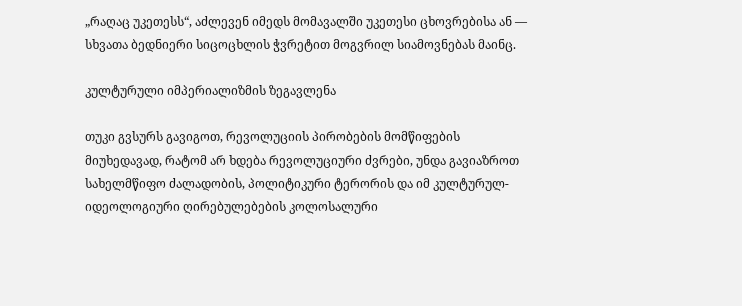„რაღაც უკეთესს“, აძლევენ იმედს მომავალში უკეთესი ცხოვრებისა ან — სხვათა ბედნიერი სიცოცხლის ჭვრეტით მოგვრილ სიამოვნებას მაინც.

კულტურული იმპერიალიზმის ზეგავლენა

თუკი გვსურს გავიგოთ, რევოლუციის პირობების მომწიფების მიუხედავად, რატომ არ ხდება რევოლუციური ძვრები, უნდა გავიაზროთ სახელმწიფო ძალადობის, პოლიტიკური ტერორის და იმ კულტურულ-იდეოლოგიური ღირებულებების კოლოსალური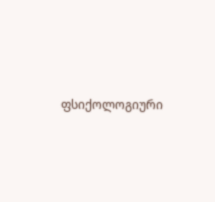ფსიქოლოგიური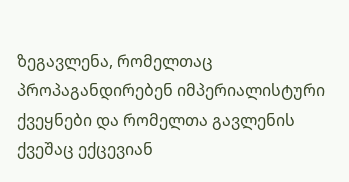ზეგავლენა, რომელთაც პროპაგანდირებენ იმპერიალისტური ქვეყნები და რომელთა გავლენის ქვეშაც ექცევიან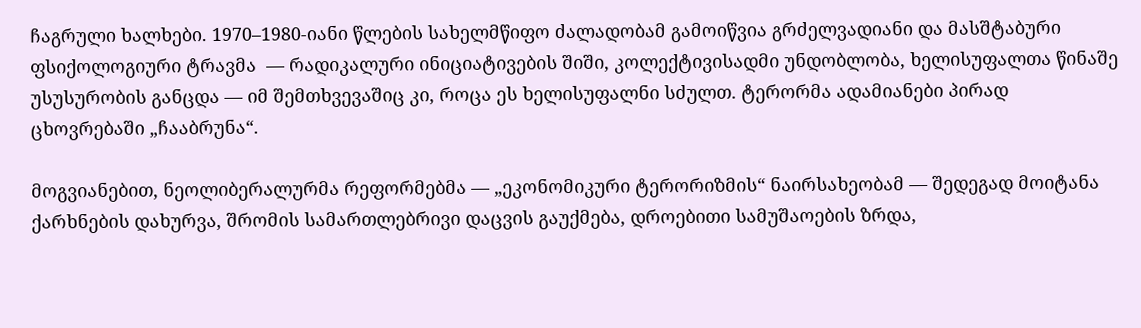ჩაგრული ხალხები. 1970–1980-იანი წლების სახელმწიფო ძალადობამ გამოიწვია გრძელვადიანი და მასშტაბური ფსიქოლოგიური ტრავმა  — რადიკალური ინიციატივების შიში, კოლექტივისადმი უნდობლობა, ხელისუფალთა წინაშე უსუსურობის განცდა — იმ შემთხვევაშიც კი, როცა ეს ხელისუფალნი სძულთ. ტერორმა ადამიანები პირად ცხოვრებაში „ჩააბრუნა“.

მოგვიანებით, ნეოლიბერალურმა რეფორმებმა — „ეკონომიკური ტერორიზმის“ ნაირსახეობამ — შედეგად მოიტანა ქარხნების დახურვა, შრომის სამართლებრივი დაცვის გაუქმება, დროებითი სამუშაოების ზრდა,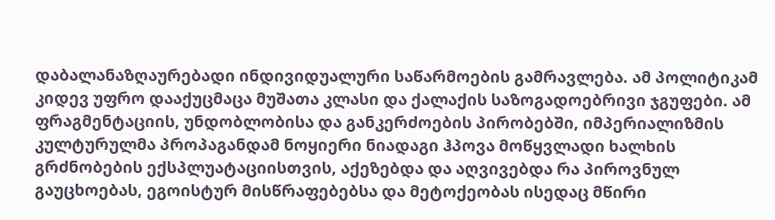დაბალანაზღაურებადი ინდივიდუალური საწარმოების გამრავლება. ამ პოლიტიკამ კიდევ უფრო დააქუცმაცა მუშათა კლასი და ქალაქის საზოგადოებრივი ჯგუფები. ამ ფრაგმენტაციის, უნდობლობისა და განკერძოების პირობებში, იმპერიალიზმის კულტურულმა პროპაგანდამ ნოყიერი ნიადაგი ჰპოვა მოწყვლადი ხალხის გრძნობების ექსპლუატაციისთვის, აქეზებდა და აღვივებდა რა პიროვნულ გაუცხოებას, ეგოისტურ მისწრაფებებსა და მეტოქეობას ისედაც მწირი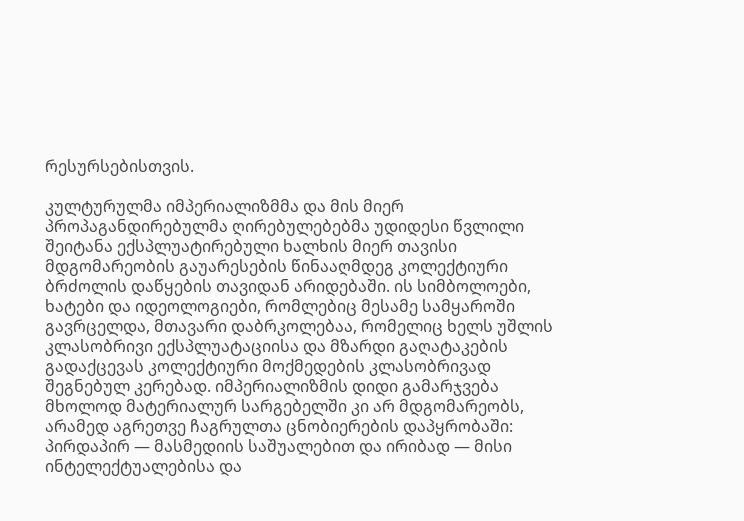რესურსებისთვის.

კულტურულმა იმპერიალიზმმა და მის მიერ პროპაგანდირებულმა ღირებულებებმა უდიდესი წვლილი შეიტანა ექსპლუატირებული ხალხის მიერ თავისი მდგომარეობის გაუარესების წინააღმდეგ კოლექტიური ბრძოლის დაწყების თავიდან არიდებაში. ის სიმბოლოები, ხატები და იდეოლოგიები, რომლებიც მესამე სამყაროში გავრცელდა, მთავარი დაბრკოლებაა, რომელიც ხელს უშლის კლასობრივი ექსპლუატაციისა და მზარდი გაღატაკების გადაქცევას კოლექტიური მოქმედების კლასობრივად შეგნებულ კერებად. იმპერიალიზმის დიდი გამარჯვება მხოლოდ მატერიალურ სარგებელში კი არ მდგომარეობს, არამედ აგრეთვე ჩაგრულთა ცნობიერების დაპყრობაში: პირდაპირ — მასმედიის საშუალებით და ირიბად — მისი ინტელექტუალებისა და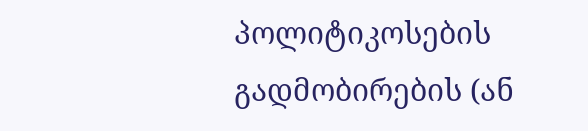პოლიტიკოსების გადმობირების (ან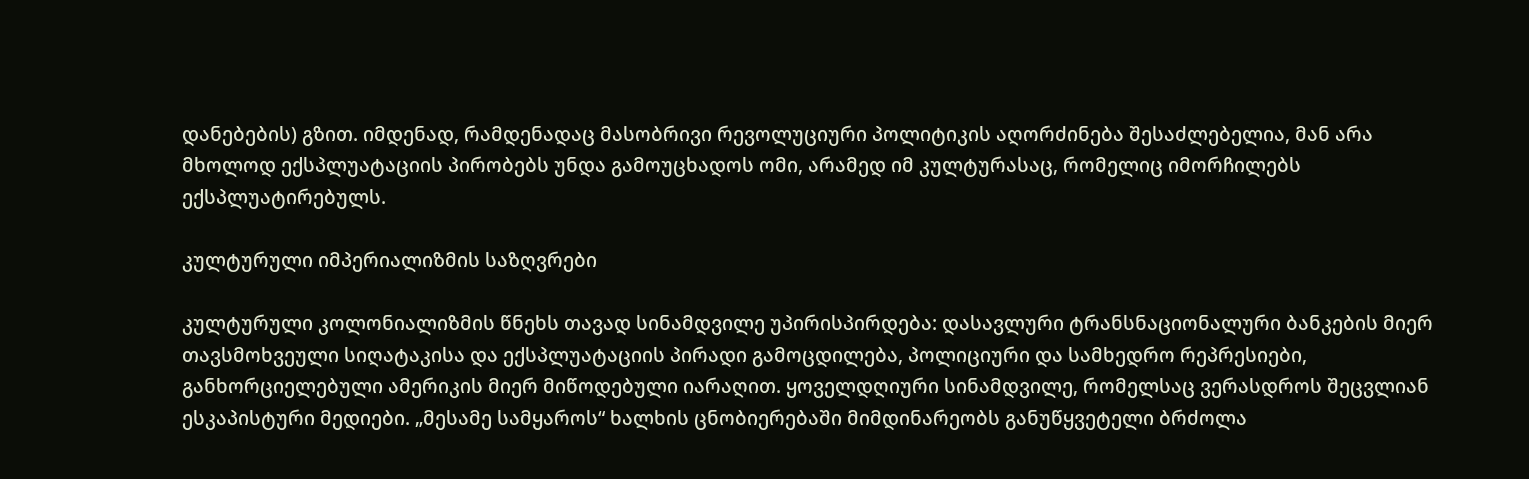დანებების) გზით. იმდენად, რამდენადაც მასობრივი რევოლუციური პოლიტიკის აღორძინება შესაძლებელია, მან არა მხოლოდ ექსპლუატაციის პირობებს უნდა გამოუცხადოს ომი, არამედ იმ კულტურასაც, რომელიც იმორჩილებს ექსპლუატირებულს.

კულტურული იმპერიალიზმის საზღვრები

კულტურული კოლონიალიზმის წნეხს თავად სინამდვილე უპირისპირდება: დასავლური ტრანსნაციონალური ბანკების მიერ თავსმოხვეული სიღატაკისა და ექსპლუატაციის პირადი გამოცდილება, პოლიციური და სამხედრო რეპრესიები, განხორციელებული ამერიკის მიერ მიწოდებული იარაღით. ყოველდღიური სინამდვილე, რომელსაც ვერასდროს შეცვლიან ესკაპისტური მედიები. „მესამე სამყაროს“ ხალხის ცნობიერებაში მიმდინარეობს განუწყვეტელი ბრძოლა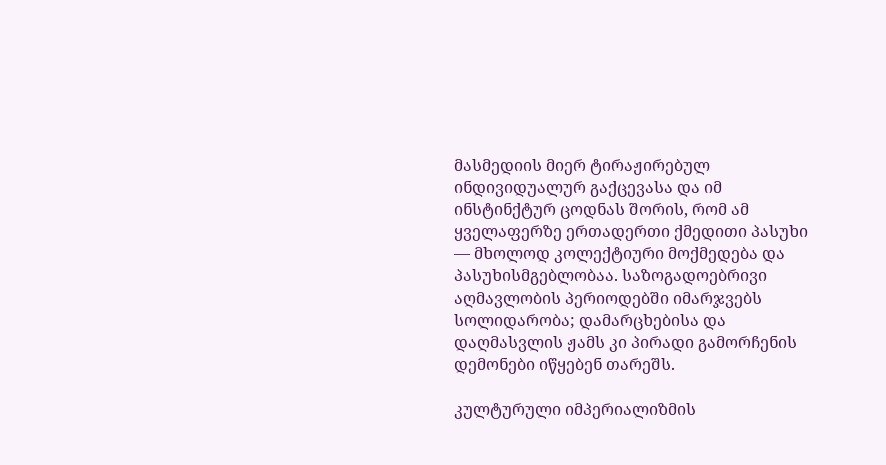მასმედიის მიერ ტირაჟირებულ ინდივიდუალურ გაქცევასა და იმ ინსტინქტურ ცოდნას შორის, რომ ამ ყველაფერზე ერთადერთი ქმედითი პასუხი — მხოლოდ კოლექტიური მოქმედება და პასუხისმგებლობაა. საზოგადოებრივი აღმავლობის პერიოდებში იმარჯვებს სოლიდარობა; დამარცხებისა და დაღმასვლის ჟამს კი პირადი გამორჩენის დემონები იწყებენ თარეშს.

კულტურული იმპერიალიზმის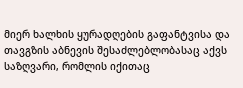მიერ ხალხის ყურადღების გაფანტვისა და თავგზის აბნევის შესაძლებლობასაც აქვს საზღვარი, რომლის იქითაც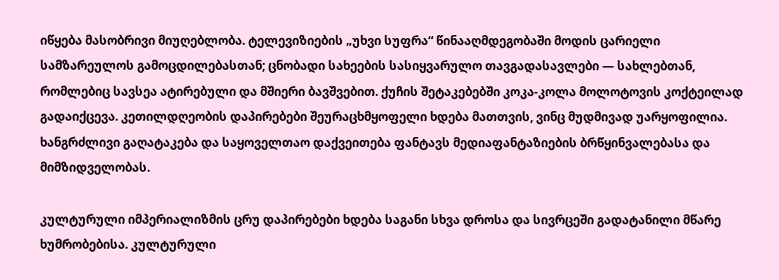იწყება მასობრივი მიუღებლობა. ტელევიზიების „უხვი სუფრა“ წინააღმდეგობაში მოდის ცარიელი სამზარეულოს გამოცდილებასთან; ცნობადი სახეების სასიყვარულო თავგადასავლები — სახლებთან, რომლებიც სავსეა ატირებული და მშიერი ბავშვებით. ქუჩის შეტაკებებში კოკა-კოლა მოლოტოვის კოქტეილად გადაიქცევა. კეთილდღეობის დაპირებები შეურაცხმყოფელი ხდება მათთვის, ვინც მუდმივად უარყოფილია. ხანგრძლივი გაღატაკება და საყოველთაო დაქვეითება ფანტავს მედიაფანტაზიების ბრწყინვალებასა და მიმზიდველობას.

კულტურული იმპერიალიზმის ცრუ დაპირებები ხდება საგანი სხვა დროსა და სივრცეში გადატანილი მწარე ხუმრობებისა. კულტურული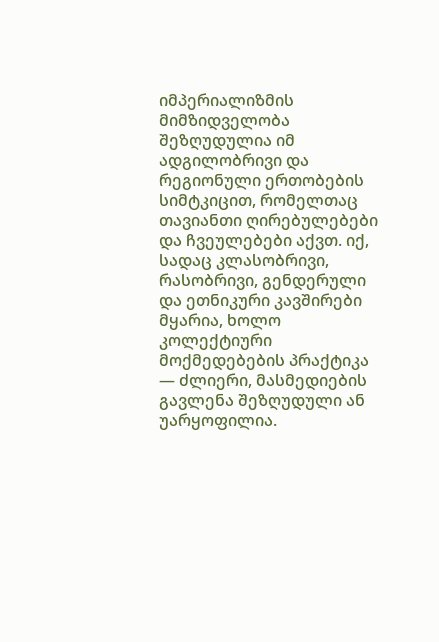იმპერიალიზმის მიმზიდველობა შეზღუდულია იმ ადგილობრივი და რეგიონული ერთობების სიმტკიცით, რომელთაც თავიანთი ღირებულებები და ჩვეულებები აქვთ. იქ, სადაც კლასობრივი, რასობრივი, გენდერული და ეთნიკური კავშირები მყარია, ხოლო კოლექტიური მოქმედებების პრაქტიკა — ძლიერი, მასმედიების გავლენა შეზღუდული ან უარყოფილია.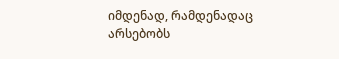იმდენად, რამდენადაც არსებობს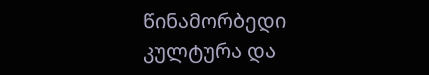წინამორბედი კულტურა და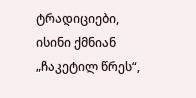ტრადიციები, ისინი ქმნიან „ჩაკეტილ წრეს“,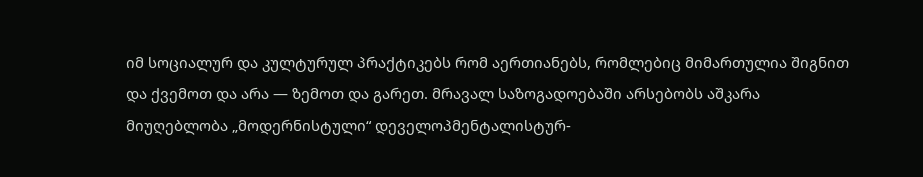იმ სოციალურ და კულტურულ პრაქტიკებს რომ აერთიანებს, რომლებიც მიმართულია შიგნით და ქვემოთ და არა — ზემოთ და გარეთ. მრავალ საზოგადოებაში არსებობს აშკარა მიუღებლობა „მოდერნისტული“ დეველოპმენტალისტურ-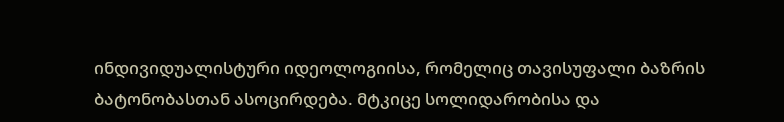ინდივიდუალისტური იდეოლოგიისა, რომელიც თავისუფალი ბაზრის ბატონობასთან ასოცირდება. მტკიცე სოლიდარობისა და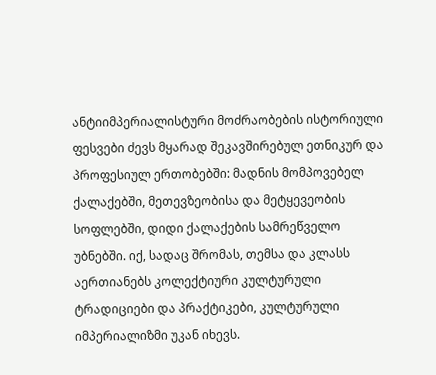ანტიიმპერიალისტური მოძრაობების ისტორიული ფესვები ძევს მყარად შეკავშირებულ ეთნიკურ და პროფესიულ ერთობებში: მადნის მომპოვებელ ქალაქებში, მეთევზეობისა და მეტყევეობის სოფლებში, დიდი ქალაქების სამრეწველო უბნებში. იქ, სადაც შრომას, თემსა და კლასს აერთიანებს კოლექტიური კულტურული ტრადიციები და პრაქტიკები, კულტურული იმპერიალიზმი უკან იხევს.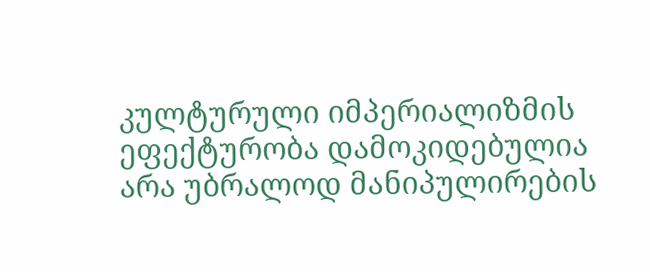კულტურული იმპერიალიზმის ეფექტურობა დამოკიდებულია არა უბრალოდ მანიპულირების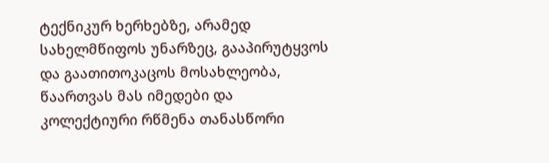ტექნიკურ ხერხებზე, არამედ  სახელმწიფოს უნარზეც, გააპირუტყვოს და გაათითოკაცოს მოსახლეობა, წაართვას მას იმედები და კოლექტიური რწმენა თანასწორი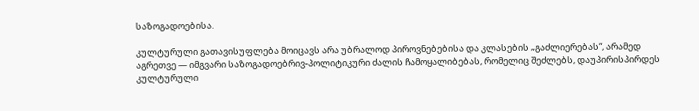საზოგადოებისა.

კულტურული გათავისუფლება მოიცავს არა უბრალოდ პიროვნებებისა და კლასების „გაძლიერებას“, არამედ აგრეთვე — იმგვარი საზოგადოებრივ-პოლიტიკური ძალის ჩამოყალიბებას, რომელიც შეძლებს, დაუპირისპირდეს კულტურული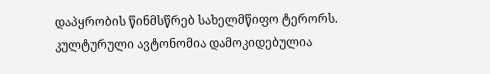დაპყრობის წინმსწრებ სახელმწიფო ტერორს. კულტურული ავტონომია დამოკიდებულია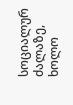სოციალურ ძალაზე, ხოლო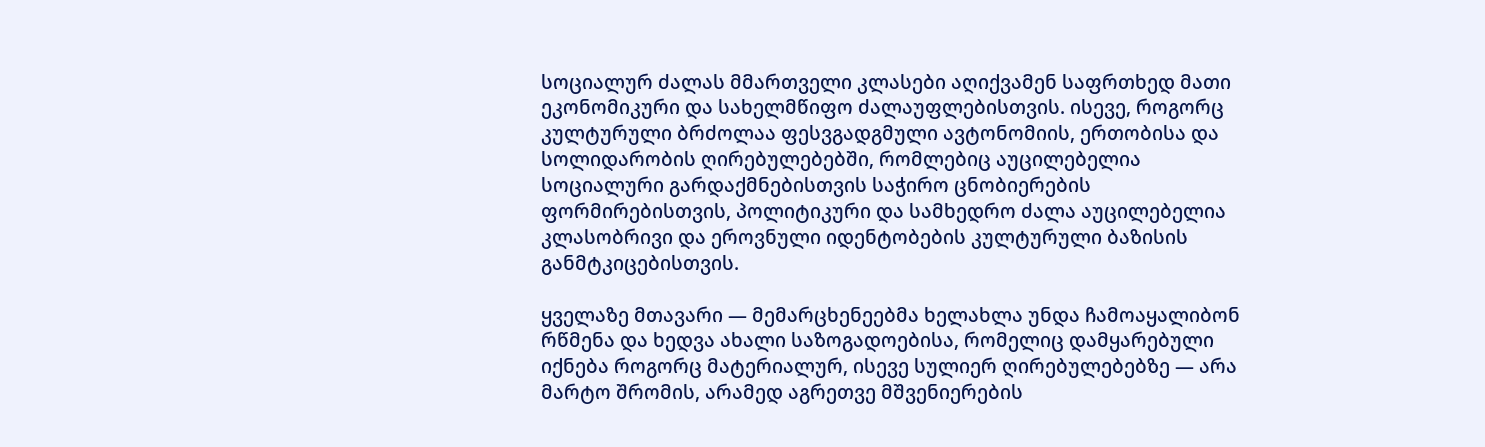სოციალურ ძალას მმართველი კლასები აღიქვამენ საფრთხედ მათი ეკონომიკური და სახელმწიფო ძალაუფლებისთვის. ისევე, როგორც კულტურული ბრძოლაა ფესვგადგმული ავტონომიის, ერთობისა და სოლიდარობის ღირებულებებში, რომლებიც აუცილებელია სოციალური გარდაქმნებისთვის საჭირო ცნობიერების ფორმირებისთვის, პოლიტიკური და სამხედრო ძალა აუცილებელია კლასობრივი და ეროვნული იდენტობების კულტურული ბაზისის განმტკიცებისთვის.

ყველაზე მთავარი — მემარცხენეებმა ხელახლა უნდა ჩამოაყალიბონ რწმენა და ხედვა ახალი საზოგადოებისა, რომელიც დამყარებული იქნება როგორც მატერიალურ, ისევე სულიერ ღირებულებებზე — არა მარტო შრომის, არამედ აგრეთვე მშვენიერების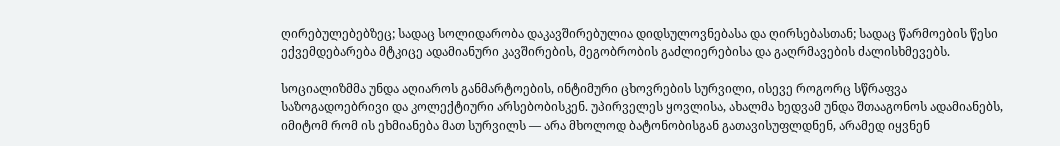ღირებულებებზეც; სადაც სოლიდარობა დაკავშირებულია დიდსულოვნებასა და ღირსებასთან; სადაც წარმოების წესი ექვემდებარება მტკიცე ადამიანური კავშირების, მეგობრობის გაძლიერებისა და გაღრმავების ძალისხმევებს.

სოციალიზმმა უნდა აღიაროს განმარტოების, ინტიმური ცხოვრების სურვილი, ისევე როგორც სწრაფვა საზოგადოებრივი და კოლექტიური არსებობისკენ. უპირველეს ყოვლისა, ახალმა ხედვამ უნდა შთააგონოს ადამიანებს, იმიტომ რომ ის ეხმიანება მათ სურვილს — არა მხოლოდ ბატონობისგან გათავისუფლდნენ, არამედ იყვნენ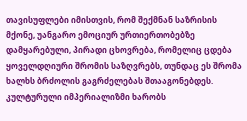თავისუფლები იმისთვის, რომ შექმნან საზრისის მქონე, უანგარო ემოციურ ურთიერთობებზე დამყარებული, პირადი ცხოვრება, რომელიც ცდება ყოველდღიური შრომის საზღვრებს, თუნდაც ეს შრომა ხალხს ბრძოლის გაგრძელებას შთააგონებდეს. კულტურული იმპერიალიზმი ხარობს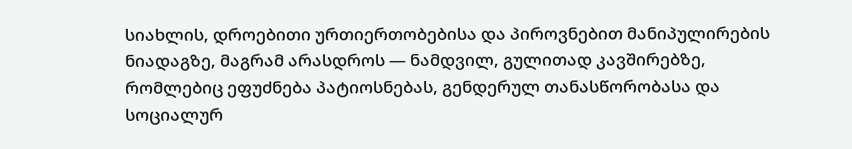სიახლის, დროებითი ურთიერთობებისა და პიროვნებით მანიპულირების ნიადაგზე, მაგრამ არასდროს — ნამდვილ, გულითად კავშირებზე, რომლებიც ეფუძნება პატიოსნებას, გენდერულ თანასწორობასა და სოციალურ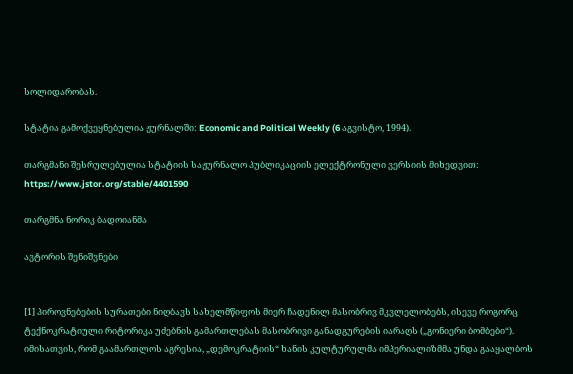სოლიდარობას.

სტატია გამოქვეყნებულია ჟურნალში: Economic and Political Weekly (6 აგვისტო, 1994).

თარგმანი შესრულებულია სტატიის საჟურნალო პუბლიკაციის ელექტრონული ვერსიის მიხედვით: https://www.jstor.org/stable/4401590

თარგმნა ნორიკ ბადოიანმა

ავტორის შენიშვნები


[1] პიროვნებების სურათები ნიღბავს სახელმწიფოს მიერ ჩადენილ მასობრივ მკვლელობებს, ისევე როგორც ტექნოკრატიული რიტორიკა უძებნის გამართლებას მასობრივი განადგურების იარაღს („გონიერი ბომბები“). იმისათვის, რომ გაამართლოს აგრესია, „დემოკრატიის“ ხანის კულტურულმა იმპერიალიზმმა უნდა გააყალბოს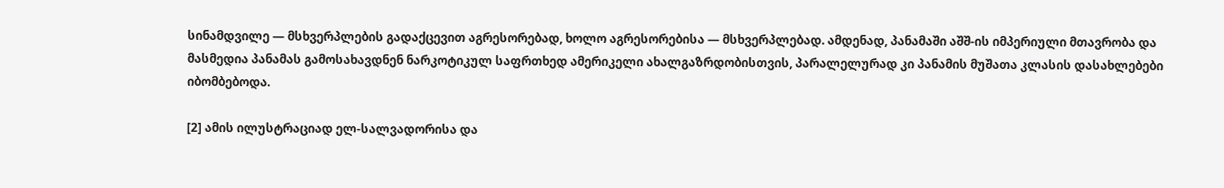სინამდვილე — მსხვერპლების გადაქცევით აგრესორებად, ხოლო აგრესორებისა — მსხვერპლებად. ამდენად, პანამაში აშშ-ის იმპერიული მთავრობა და მასმედია პანამას გამოსახავდნენ ნარკოტიკულ საფრთხედ ამერიკელი ახალგაზრდობისთვის, პარალელურად კი პანამის მუშათა კლასის დასახლებები იბომბებოდა.

[2] ამის ილუსტრაციად ელ-სალვადორისა და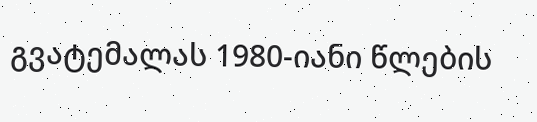გვატემალას 1980-იანი წლების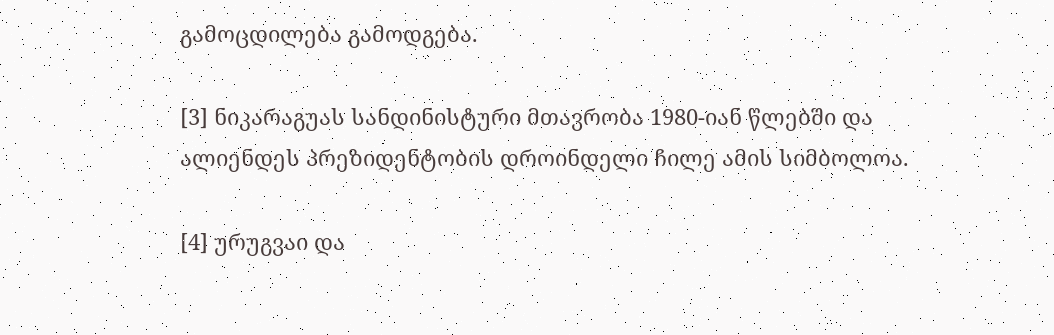გამოცდილება გამოდგება.

[3] ნიკარაგუას სანდინისტური მთავრობა 1980-იან წლებში და ალიენდეს პრეზიდენტობის დროინდელი ჩილე ამის სიმბოლოა.

[4] ურუგვაი და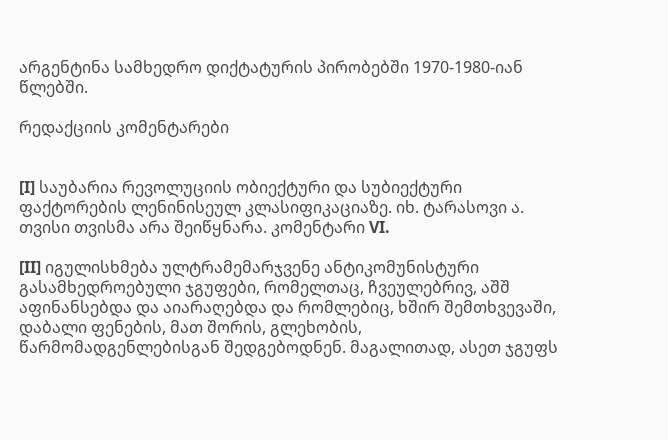არგენტინა სამხედრო დიქტატურის პირობებში 1970-1980-იან  წლებში.

რედაქციის კომენტარები


[I] საუბარია რევოლუციის ობიექტური და სუბიექტური ფაქტორების ლენინისეულ კლასიფიკაციაზე. იხ. ტარასოვი ა. თვისი თვისმა არა შეიწყნარა. კომენტარი VI.

[II] იგულისხმება ულტრამემარჯვენე ანტიკომუნისტური გასამხედროებული ჯგუფები, რომელთაც, ჩვეულებრივ, აშშ აფინანსებდა და აიარაღებდა და რომლებიც, ხშირ შემთხვევაში, დაბალი ფენების, მათ შორის, გლეხობის, წარმომადგენლებისგან შედგებოდნენ. მაგალითად, ასეთ ჯგუფს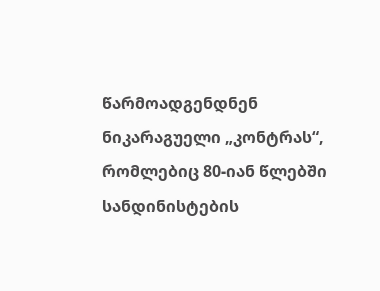წარმოადგენდნენ ნიკარაგუელი „კონტრას“, რომლებიც 80-იან წლებში სანდინისტების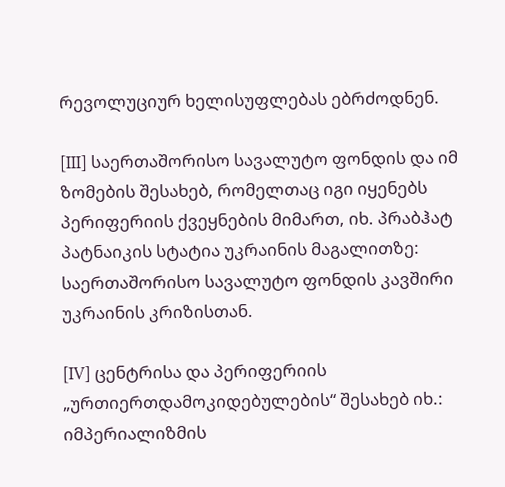რევოლუციურ ხელისუფლებას ებრძოდნენ.

[III] საერთაშორისო სავალუტო ფონდის და იმ ზომების შესახებ, რომელთაც იგი იყენებს პერიფერიის ქვეყნების მიმართ, იხ. პრაბჰატ პატნაიკის სტატია უკრაინის მაგალითზე: საერთაშორისო სავალუტო ფონდის კავშირი უკრაინის კრიზისთან.

[IV] ცენტრისა და პერიფერიის „ურთიერთდამოკიდებულების“ შესახებ იხ.: იმპერიალიზმის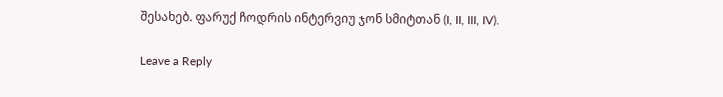შესახებ. ფარუქ ჩოდრის ინტერვიუ ჯონ სმიტთან (I, II, III, IV).

Leave a Reply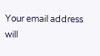Your email address will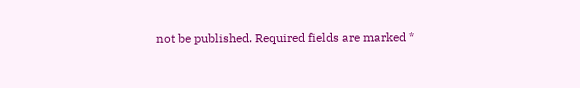not be published. Required fields are marked *